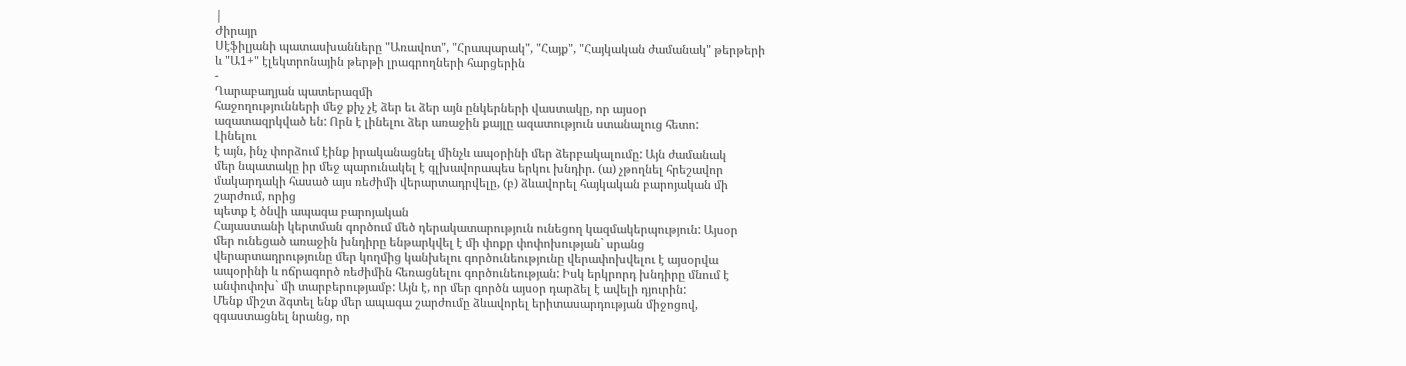|
Ժիրայր
Սէֆիլյանի պատասխանները "Առավոտ", "Հրապարակ", "Հայք", "Հայկական ժամանակ" թերթերի
և "Ա1+" էլեկտրոնային թերթի լրագրողների հարցերին
-
Ղարաբաղյան պատերազմի
հաջողությունների մեջ քիչ չէ ձեր եւ ձեր այն ընկերների վաստակը, որ այսօր
ազատազրկված են: Որն է լինելու ձեր առաջին քայլը ազատություն ստանալուց հետո:
Լինելու
է այն, ինչ փորձում էինք իրականացնել մինչև ապօրինի մեր ձերբակալումը: Այն ժամանակ
մեր նպատակը իր մեջ պարունակել է գլխավորապես երկու խնդիր. (ա) չթողնել հրեշավոր
մակարդակի հասած այս ռեժիմի վերարտադրվելը, (բ) ձևավորել հայկական բարոյական մի
շարժում, որից
պետք է ծնվի ապագա բարոյական
Հայաստանի կերտման գործում մեծ դերակատարություն ունեցող կազմակերպություն: Այսօր
մեր ունեցած առաջին խնդիրը ենթարկվել է մի փոքր փոփոխության` սրանց
վերարտադրությունը մեր կողմից կանխելու գործունեությունը վերափոխվելու է այսօրվա
ապօրինի և ոճրագործ ռեժիմին հեռացնելու գործունեության: Իսկ երկրորդ խնդիրը մնում է
անփոփոխ` մի տարբերությամբ: Այն է, որ մեր գործն այսօր դարձել է ավելի դյուրին:
Մենք միշտ ձգտել ենք մեր ապագա շարժումը ձևավորել երիտասարդության միջոցով,
զգաստացնել նրանց, որ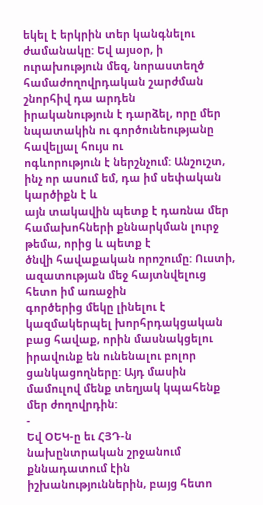եկել է երկրին տեր կանգնելու ժամանակը: Եվ այսօր, ի
ուրախություն մեզ, նորաստեղծ համաժողովրդական շարժման շնորհիվ դա արդեն
իրականություն է դարձել, որը մեր նպատակին ու գործունեությանը հավելյալ հույս ու
ոգևորություն է ներշնչում: Անշուշտ, ինչ որ ասում եմ, դա իմ սեփական կարծիքն է և
այն տակավին պետք է դառնա մեր համախոհների քննարկման լուրջ թեմա, որից և պետք է
ծնվի հավաքական որոշումը: Ուստի, ազատության մեջ հայտնվելուց հետո իմ առաջին
գործերից մեկը լինելու է կազմակերպել խորհրդակցական բաց հավաք, որին մասնակցելու
իրավունք են ունենալու բոլոր ցանկացողները: Այդ մասին մամուլով մենք տեղյակ կպահենք
մեր ժողովրդին:
-
Եվ ՕԵԿ-ը եւ ՀՅԴ-ն
նախընտրական շրջանում քննադատում էին իշխանություններին, բայց հետո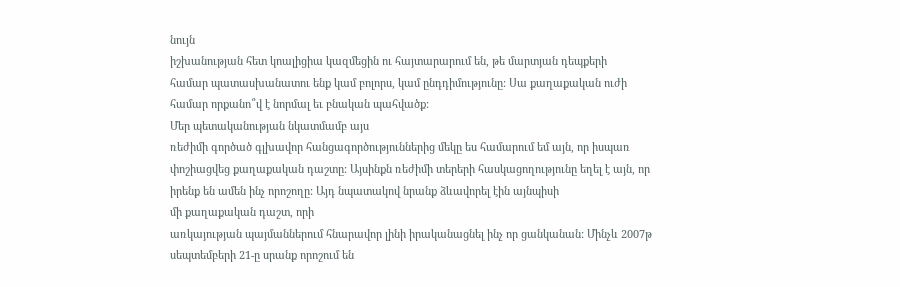նույն
իշխանության հետ կոալիցիա կազմեցին ու հայտարարում են, թե մարտյան դեպքերի
համար պատասխանատու ենք կամ բոլորս, կամ ընդդիմությունը: Սա քաղաքական ուժի
համար որքանո՞վ է նորմալ եւ բնական պահվածք:
Մեր պետականության նկատմամբ այս
ռեժիմի գործած գլխավոր հանցագործություններից մեկը ես համարում եմ այն, որ իսպառ
փոշիացվեց քաղաքական դաշտը: Այսինքն ռեժիմի տերերի հասկացողությունը եղել է այն, որ
իրենք են ամեն ինչ որոշողը: Այդ նպատակով նրանք ձևավորել էին այնպիսի
մի քաղաքական դաշտ, որի
առկայության պայմաններում հնարավոր լինի իրականացնել ինչ որ ցանկանան: Մինչև 2007թ
սեպտեմբերի 21-ը սրանք որոշում են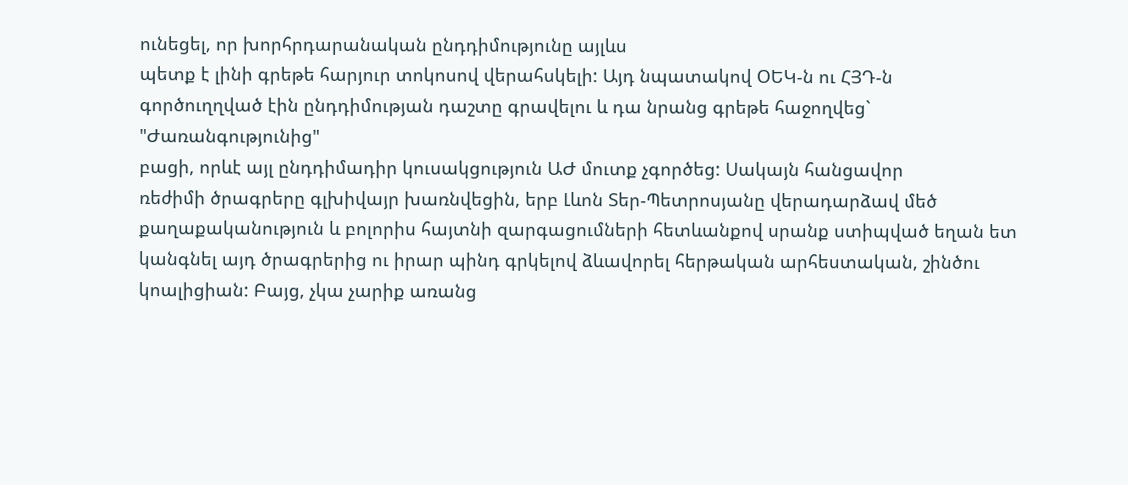ունեցել, որ խորհրդարանական ընդդիմությունը այլևս
պետք է լինի գրեթե հարյուր տոկոսով վերահսկելի: Այդ նպատակով ՕԵԿ-ն ու ՀՅԴ-ն
գործուղղված էին ընդդիմության դաշտը գրավելու և դա նրանց գրեթե հաջողվեց` "Ժառանգությունից"
բացի, որևէ այլ ընդդիմադիր կուսակցություն ԱԺ մուտք չգործեց: Սակայն հանցավոր
ռեժիմի ծրագրերը գլխիվայր խառնվեցին, երբ Լևոն Տեր-Պետրոսյանը վերադարձավ մեծ
քաղաքականություն և բոլորիս հայտնի զարգացումների հետևանքով սրանք ստիպված եղան ետ
կանգնել այդ ծրագրերից ու իրար պինդ գրկելով ձևավորել հերթական արհեստական, շինծու
կոալիցիան: Բայց, չկա չարիք առանց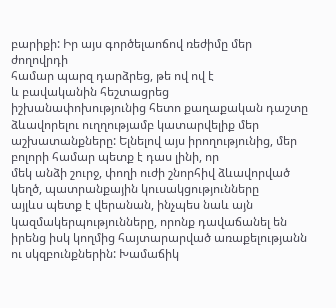բարիքի: Իր այս գործելաոճով ռեժիմը մեր ժողովրդի
համար պարզ դարձրեց, թե ով ով է
և բավականին հեշտացրեց
իշխանափոխությունից հետո քաղաքական դաշտը ձևավորելու ուղղությամբ կատարվելիք մեր
աշխատանքները: Ելնելով այս իրողությունից, մեր բոլորի համար պետք է դաս լինի, որ
մեկ անձի շուրջ, փողի ուժի շնորհիվ ձևավորված կեղծ, պատրանքային կուսակցությունները
այլևս պետք է վերանան, ինչպես նաև այն կազմակերպությունները, որոնք դավաճանել են
իրենց իսկ կողմից հայտարարված առաքելությանն ու սկզբունքներին: Խամաճիկ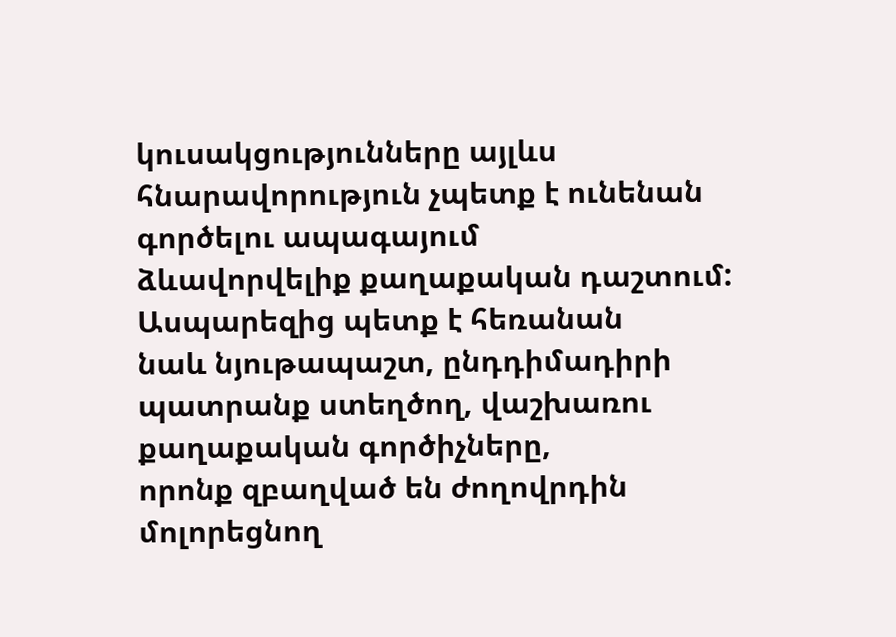կուսակցությունները այլևս հնարավորություն չպետք է ունենան գործելու ապագայում
ձևավորվելիք քաղաքական դաշտում:
Ասպարեզից պետք է հեռանան
նաև նյութապաշտ, ընդդիմադիրի պատրանք ստեղծող, վաշխառու քաղաքական գործիչները,
որոնք զբաղված են ժողովրդին մոլորեցնող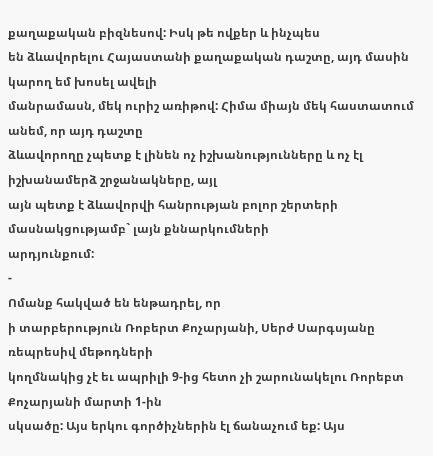քաղաքական բիզնեսով: Իսկ թե ովքեր և ինչպես
են ձևավորելու Հայաստանի քաղաքական դաշտը, այդ մասին կարող եմ խոսել ավելի
մանրամասն, մեկ ուրիշ առիթով: Հիմա միայն մեկ հաստատում անեմ, որ այդ դաշտը
ձևավորողը չպետք է լինեն ոչ իշխանությունները և ոչ էլ իշխանամերձ շրջանակները, այլ
այն պետք է ձևավորվի հանրության բոլոր շերտերի մասնակցությամբ` լայն քննարկումների
արդյունքում:
-
Ոմանք հակված են ենթադրել, որ
ի տարբերություն Ռոբերտ Քոչարյանի, Սերժ Սարգսյանը ռեպրեսիվ մեթոդների
կողմնակից չէ եւ ապրիլի 9-ից հետո չի շարունակելու Ռորեբտ Քոչարյանի մարտի 1-ին
սկսածը: Այս երկու գործիչներին էլ ճանաչում եք: Այս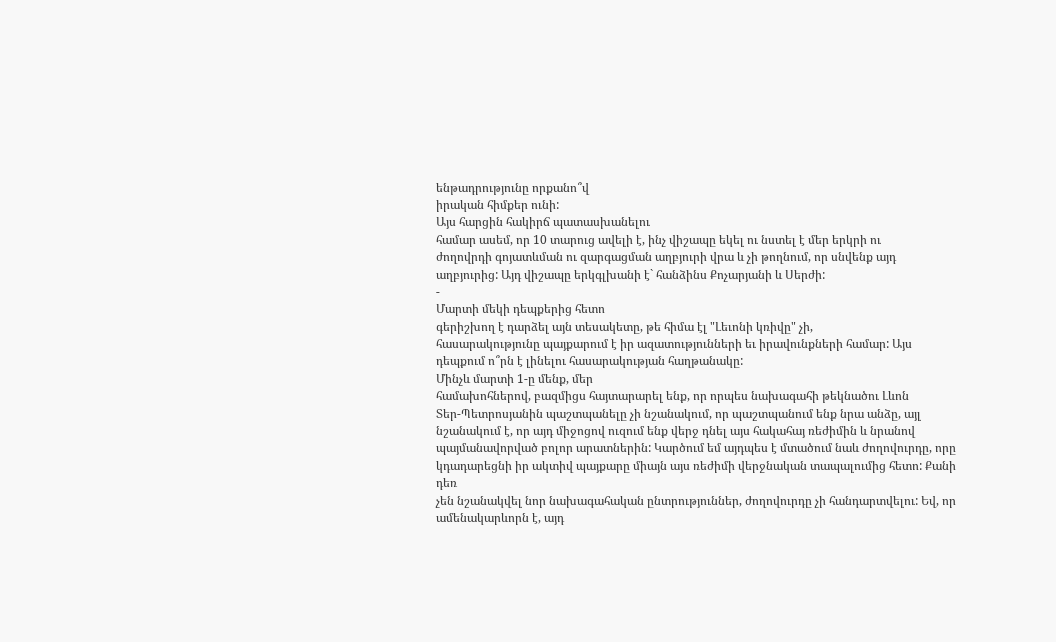ենթադրությունը որքանո՞վ
իրական հիմքեր ունի:
Այս հարցին հակիրճ պատասխանելու
համար ասեմ, որ 10 տարուց ավելի է, ինչ վիշապը եկել ու նստել է մեր երկրի ու
ժողովրդի գոյատևման ու զարգացման աղբյուրի վրա և չի թողնում, որ սնվենք այդ
աղբյուրից: Այդ վիշապը երկգլխանի է` հանձինս Քոչարյանի և Սերժի:
-
Մարտի մեկի դեպքերից հետո
գերիշխող է դարձել այն տեսակետը, թե հիմա էլ "Լեւոնի կռիվը" չի,
հասարակությունը պայքարում է իր ազատությունների եւ իրավունքների համար: Այս
դեպքում ո՞րն է լինելու հասարակության հաղթանակը:
Մինչև մարտի 1-ը մենք, մեր
համախոհներով, բազմիցս հայտարարել ենք, որ որպես նախագահի թեկնածու Լևոն
Տեր-Պետրոսյանին պաշտպանելը չի նշանակում, որ պաշտպանում ենք նրա անձը, այլ
նշանակում է, որ այդ միջոցով ուզում ենք վերջ դնել այս հակահայ ռեժիմին և նրանով
պայմանավորված բոլոր արատներին: Կարծում եմ այդպես է մտածում նաև ժողովուրդը, որը
կդադարեցնի իր ակտիվ պայքարը միայն այս ռեժիմի վերջնական տապալումից հետո: Քանի դեռ
չեն նշանակվել նոր նախագահական ընտրություններ, ժողովուրդը չի հանդարտվելու: Եվ, որ
ամենակարևորն է, այդ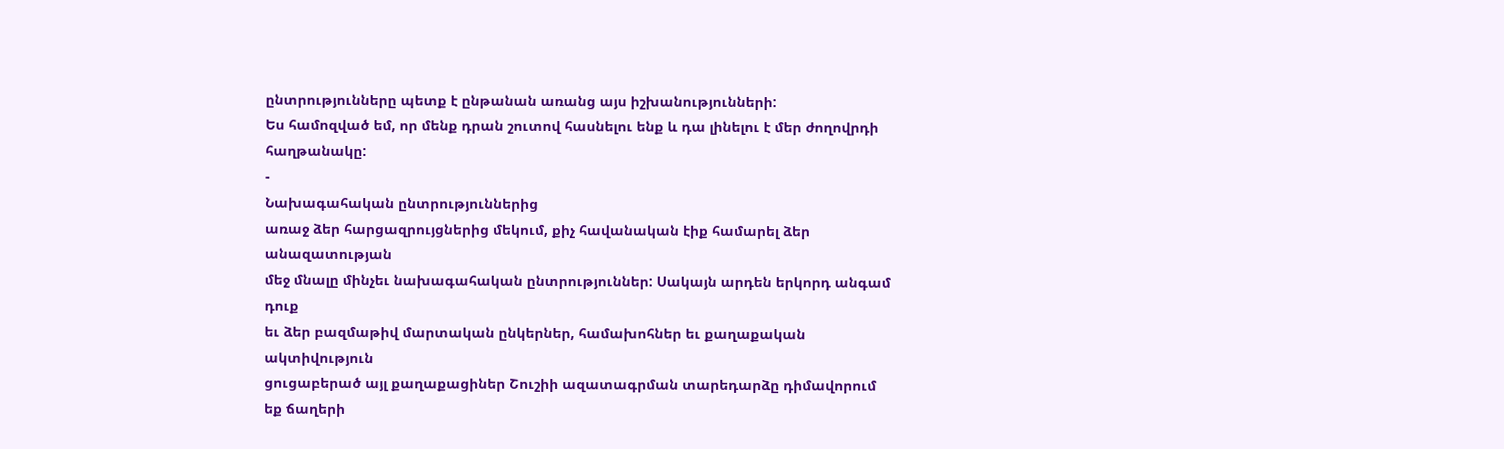ընտրությունները պետք է ընթանան առանց այս իշխանությունների:
Ես համոզված եմ, որ մենք դրան շուտով հասնելու ենք և դա լինելու է մեր ժողովրդի
հաղթանակը:
-
Նախագահական ընտրություններից
առաջ ձեր հարցազրույցներից մեկում, քիչ հավանական էիք համարել ձեր անազատության
մեջ մնալը մինչեւ նախագահական ընտրություններ: Սակայն արդեն երկորդ անգամ դուք
եւ ձեր բազմաթիվ մարտական ընկերներ, համախոհներ եւ քաղաքական ակտիվություն
ցուցաբերած այլ քաղաքացիներ Շուշիի ազատագրման տարեդարձը դիմավորում եք ճաղերի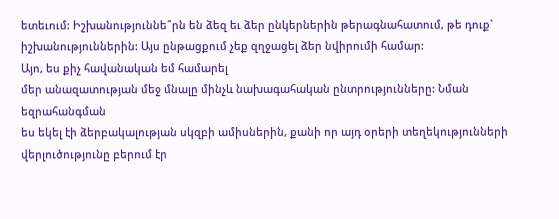ետեւում: Իշխանություննե՞րն են ձեզ եւ ձեր ընկերներին թերագնահատում, թե դուք`
իշխանություններին: Այս ընթացքում չեք զղջացել ձեր նվիրումի համար:
Այո, ես քիչ հավանական եմ համարել
մեր անազատության մեջ մնալը մինչև նախագահական ընտրությունները: Նման եզրահանգման
ես եկել էի ձերբակալության սկզբի ամիսներին, քանի որ այդ օրերի տեղեկությունների
վերլուծությունը բերում էր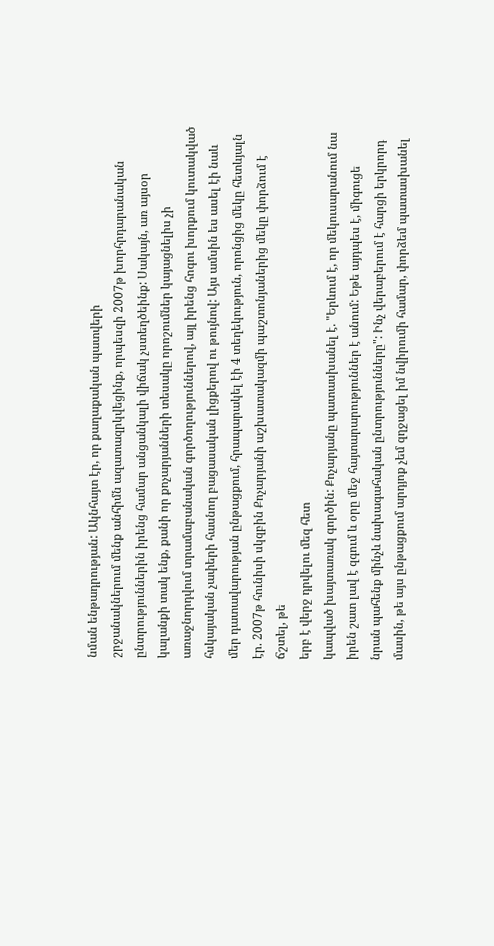նման ենթադրության: Ակնհայտ էր, որ քաղաքական պատվերի
շրջանակներում մենք անհիմն ազատազրկվեցինք, որպեսզի 2007թ խորհրդարանական
ընտրություններին իրենց համար անցանկալի վիճակ չստեղծեինք: Սակայն, առ այսօր
կալանքի տակ ենք, քանի որ քոչարյանների տեսակը որոշումներ կայացնելիս չի
առաջնորդվում տրամաբանական գործողություններով, այլ իրենց հոգու խորքում կուտակված
հսկայական չափերի հասնող բացասական լիցքերով ու թույնով: Այս ամսին ես ասել էի նաև
մեր դատավարության ընթացքում, հրապարակել էի 4 տեղեկություն, որոնցից մեկը հետևյալն
էր. 2007թ հունիսի սկզբին Քոչարյանի աշխատակազմի պաշտոնյաներից մեկը փորձում է
ճշտել, թե
երբ է վերջ դրվելու մեզ հետ
կապված խայտառակ գործին: Քոչարյանը պատասխանել է. "Երևում է, որ մեկուսարանում նա
իրեն շատ լավ է զգում և օրը մեջ հայտարարություններ է անում: Եթե այդպես է, միգուցե
նրան պահենք մինչև նախագահական ընտրությունները": Ինչ վերաբերում է հարցի երկրորդ
մասին, թե այս ընթացքում արդյոք չեմ զղջացել իմ նվիրումի համար, փորձեմ պատասխանել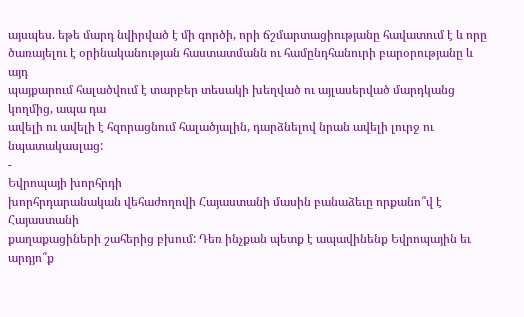այսպես. եթե մարդ նվիրված է մի գործի, որի ճշմարտացիությանը հավատում է և որը
ծառայելու է օրինականության հաստատմանն ու համընդհանուրի բարօրությանը և այդ
պայքարում հալածվում է տարբեր տեսակի խեղված ու այլասերված մարդկանց կողմից, ապա դա
ավելի ու ավելի է հզորացնում հալածյալին, դարձնելով նրան ավելի լուրջ ու
նպատակասլաց:
-
Եվրոպայի խորհրդի
խորհրդարանական վեհաժողովի Հայաստանի մասին բանաձեւը որքանո՞վ է Հայաստանի
քաղաքացիների շահերից բխում: Դեռ ինչքան պետք է ապավինենք Եվրոպային եւ արդյո՞ք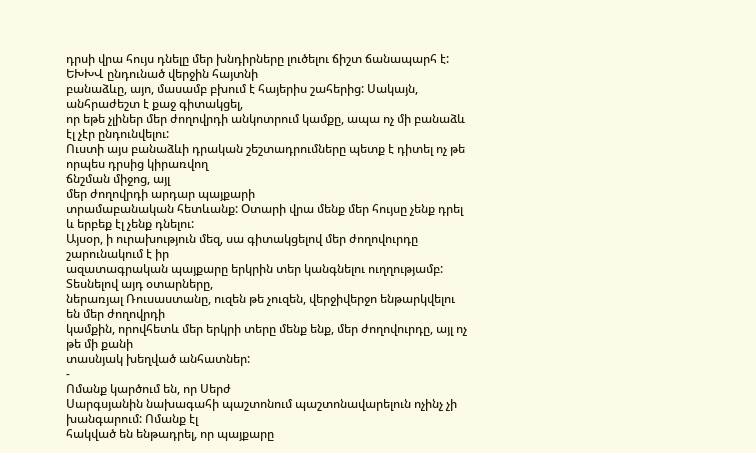դրսի վրա հույս դնելը մեր խնդիրները լուծելու ճիշտ ճանապարհ է:
ԵԽԽՎ ընդունած վերջին հայտնի
բանաձևը, այո, մասամբ բխում է հայերիս շահերից: Սակայն, անհրաժեշտ է քաջ գիտակցել,
որ եթե չլիներ մեր ժողովրդի անկոտրում կամքը, ապա ոչ մի բանաձև էլ չէր ընդունվելու:
Ուստի այս բանաձևի դրական շեշտադրումները պետք է դիտել ոչ թե որպես դրսից կիրառվող
ճնշման միջոց, այլ
մեր ժողովրդի արդար պայքարի
տրամաբանական հետևանք: Օտարի վրա մենք մեր հույսը չենք դրել և երբեք էլ չենք դնելու:
Այսօր, ի ուրախություն մեզ, սա գիտակցելով մեր ժողովուրդը շարունակում է իր
ազատագրական պայքարը երկրին տեր կանգնելու ուղղությամբ: Տեսնելով այդ օտարները,
ներառյալ Ռուսաստանը, ուզեն թե չուզեն, վերջիվերջո ենթարկվելու են մեր ժողովրդի
կամքին, որովհետև մեր երկրի տերը մենք ենք, մեր ժողովուրդը, այլ ոչ թե մի քանի
տասնյակ խեղված անհատներ:
-
Ոմանք կարծում են, որ Սերժ
Սարգսյանին նախագահի պաշտոնում պաշտոնավարելուն ոչինչ չի խանգարում: Ոմանք էլ
հակված են ենթադրել, որ պայքարը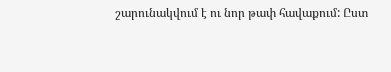շարունակվում է ու նոր թափ հավաքում: Ըստ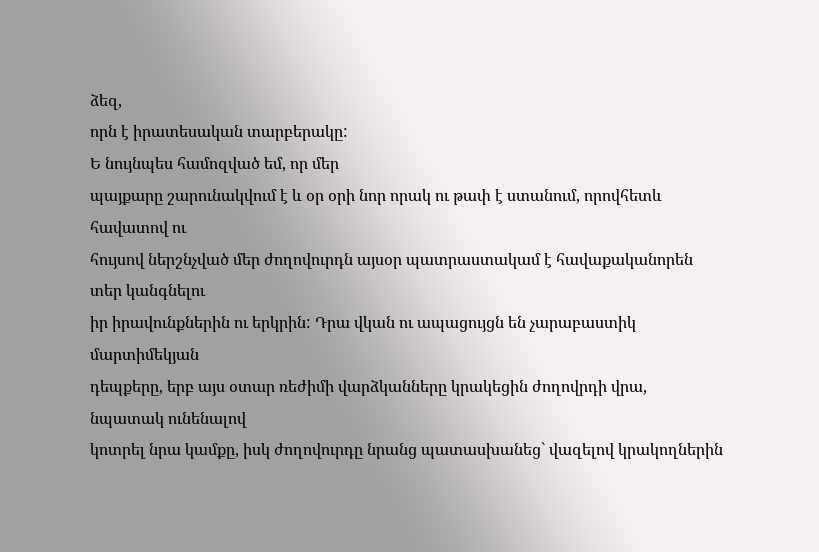ձեզ,
որն է իրատեսական տարբերակը:
Ե նույնպես համոզված եմ, որ մեր
պայքարը շարունակվում է և օր օրի նոր որակ ու թափ է ստանում, որովհետև հավատով ու
հույսով ներշնչված մեր ժողովուրդն այսօր պատրաստակամ է հավաքականորեն տեր կանգնելու
իր իրավունքներին ու երկրին: Դրա վկան ու ապացույցն են չարաբաստիկ մարտիմեկյան
դեպքերը, երբ այս օտար ռեժիմի վարձկանները կրակեցին ժողովրդի վրա, նպատակ ունենալով
կոտրել նրա կամքը, իսկ ժողովուրդը նրանց պատասխանեց` վազելով կրակողներին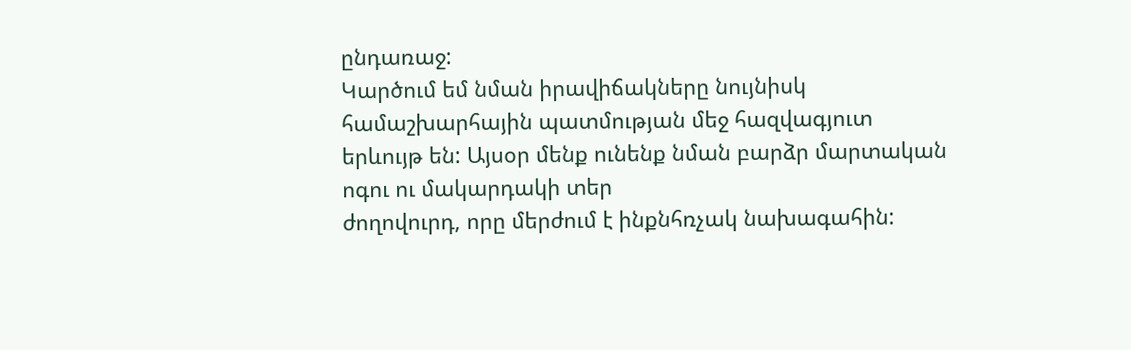ընդառաջ:
Կարծում եմ նման իրավիճակները նույնիսկ համաշխարհային պատմության մեջ հազվագյուտ
երևույթ են: Այսօր մենք ունենք նման բարձր մարտական ոգու ու մակարդակի տեր
ժողովուրդ, որը մերժում է ինքնհռչակ նախագահին: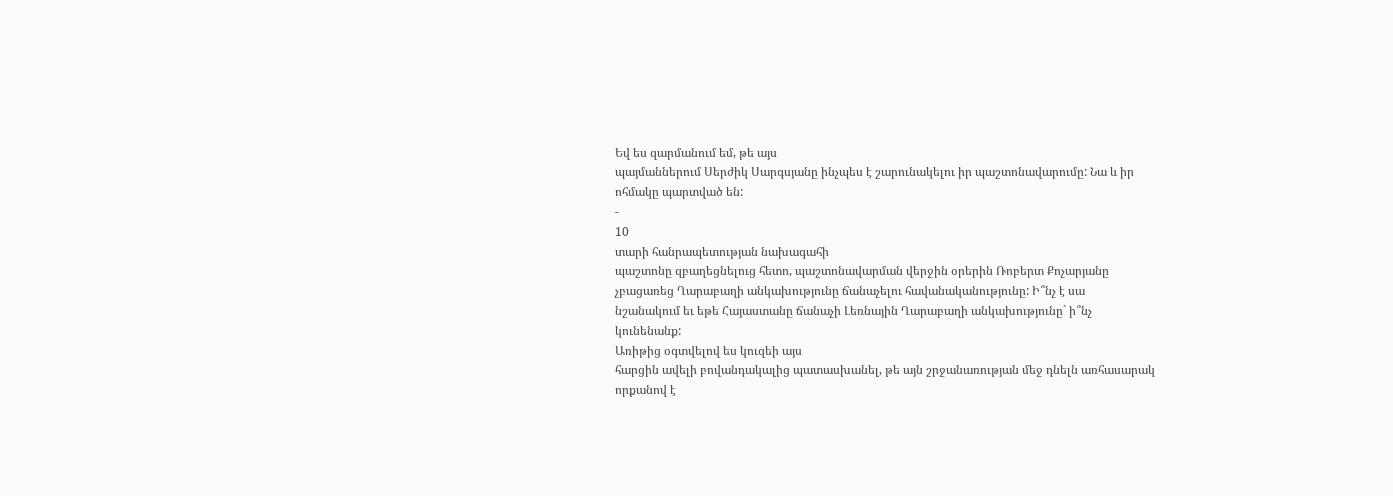Եվ ես զարմանում եմ, թե այս
պայմաններում Սերժիկ Սարգսյանը ինչպես է շարունակելու իր պաշտոնավարումը: Նա և իր
ոհմակը պարտված են:
-
10
տարի հանրապետության նախագահի
պաշտոնը զբաղեցնելուց հետո, պաշտոնավարման վերջին օրերին Ռոբերտ Քոչարյանը
չբացառեց Ղարաբաղի անկախությունը ճանաչելու հավանականությունը: Ի՞նչ է սա
նշանակում եւ եթե Հայաստանը ճանաչի Լեռնային Ղարաբաղի անկախությունը` ի՞նչ
կունենանք:
Առիթից օգտվելով ես կուզեի այս
հարցին ավելի բովանդակալից պատասխանել, թե այն շրջանառության մեջ դնելն առհասարակ
որքանով է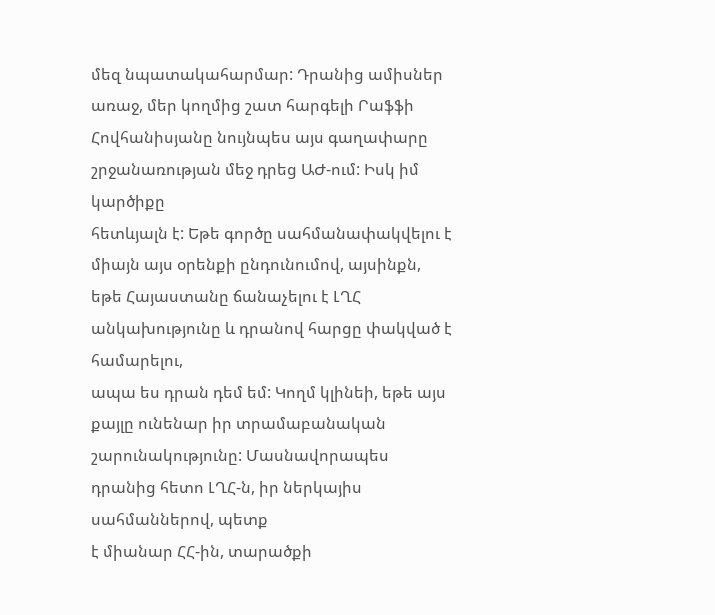մեզ նպատակահարմար: Դրանից ամիսներ առաջ, մեր կողմից շատ հարգելի Րաֆֆի
Հովհանիսյանը նույնպես այս գաղափարը շրջանառության մեջ դրեց ԱԺ-ում: Իսկ իմ կարծիքը
հետևյալն է: Եթե գործը սահմանափակվելու է միայն այս օրենքի ընդունումով, այսինքն,
եթե Հայաստանը ճանաչելու է ԼՂՀ անկախությունը և դրանով հարցը փակված է համարելու,
ապա ես դրան դեմ եմ: Կողմ կլինեի, եթե այս քայլը ունենար իր տրամաբանական
շարունակությունը: Մասնավորապես դրանից հետո ԼՂՀ-ն, իր ներկայիս սահմաններով, պետք
է միանար ՀՀ-ին, տարածքի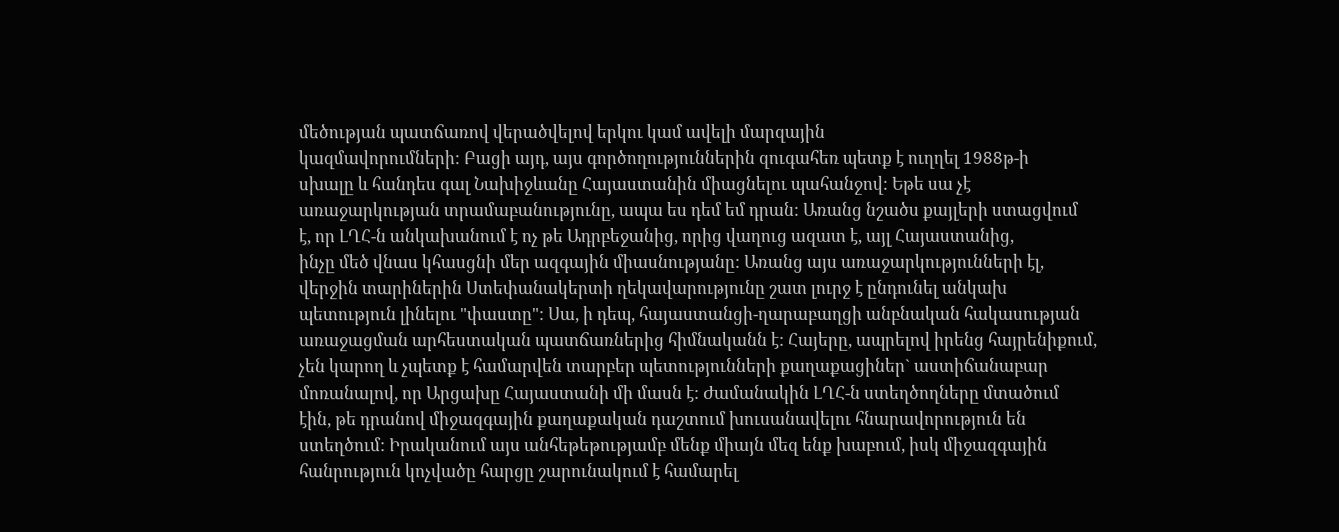մեծության պատճառով վերածվելով երկու կամ ավելի մարզային
կազմավորումների: Բացի այդ, այս գործողություններին զուգահեռ պետք է ուղղել 1988թ-ի
սխալը և հանդես գալ Նախիջևանը Հայաստանին միացնելու պահանջով: Եթե սա չէ
առաջարկության տրամաբանությունը, ապա ես դեմ եմ դրան: Առանց նշածս քայլերի ստացվում
է, որ ԼՂՀ-ն անկախանում է ոչ թե Ադրբեջանից, որից վաղուց ազատ է, այլ Հայաստանից,
ինչը մեծ վնաս կհասցնի մեր ազգային միասնությանը: Առանց այս առաջարկությունների էլ,
վերջին տարիներին Ստեփանակերտի ղեկավարությունը շատ լուրջ է ընդունել անկախ
պետություն լինելու "փաստը": Սա, ի դեպ, հայաստանցի-ղարաբաղցի անբնական հակասության
առաջացման արհեստական պատճառներից հիմնականն է: Հայերը, ապրելով իրենց հայրենիքում,
չեն կարող և չպետք է համարվեն տարբեր պետությունների քաղաքացիներ` աստիճանաբար
մոռանալով, որ Արցախը Հայաստանի մի մասն է: Ժամանակին ԼՂՀ-ն ստեղծողները մտածում
էին, թե դրանով միջազգային քաղաքական դաշտում խուսանավելու հնարավորություն են
ստեղծում: Իրականում այս անհեթեթությամբ մենք միայն մեզ ենք խաբում, իսկ միջազգային
հանրություն կոչվածը հարցը շարունակում է համարել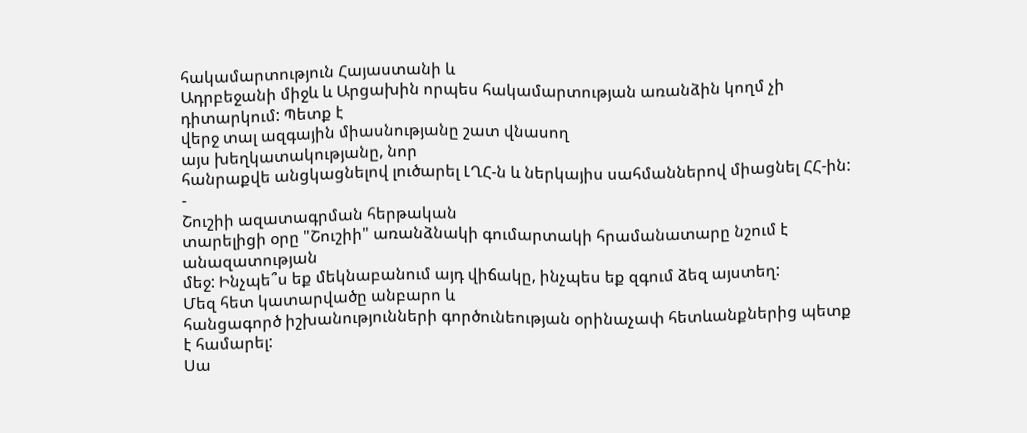հակամարտություն Հայաստանի և
Ադրբեջանի միջև և Արցախին որպես հակամարտության առանձին կողմ չի դիտարկում: Պետք է
վերջ տալ ազգային միասնությանը շատ վնասող
այս խեղկատակությանը, նոր
հանրաքվե անցկացնելով լուծարել ԼՂՀ-ն և ներկայիս սահմաններով միացնել ՀՀ-ին:
-
Շուշիի ազատագրման հերթական
տարելիցի օրը "Շուշիի" առանձնակի գումարտակի հրամանատարը նշում է անազատության
մեջ: Ինչպե՞ս եք մեկնաբանում այդ վիճակը, ինչպես եք զգում ձեզ այստեղ:
Մեզ հետ կատարվածը անբարո և
հանցագործ իշխանությունների գործունեության օրինաչափ հետևանքներից պետք է համարել:
Սա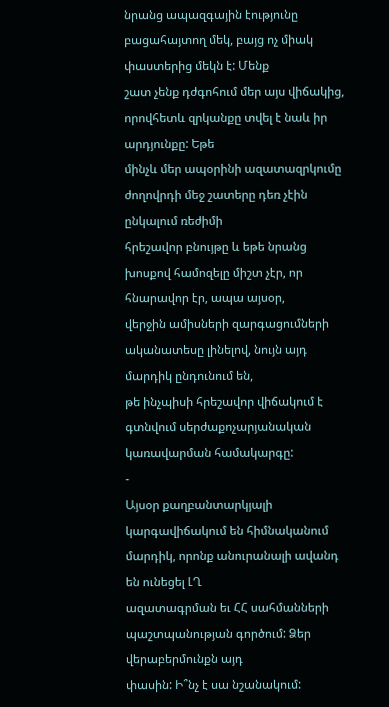նրանց ապազգային էությունը բացահայտող մեկ, բայց ոչ միակ փաստերից մեկն է: Մենք
շատ չենք դժգոհում մեր այս վիճակից, որովհետև զրկանքը տվել է նաև իր արդյունքը: Եթե
մինչև մեր ապօրինի ազատազրկումը ժողովրդի մեջ շատերը դեռ չէին ընկալում ռեժիմի
հրեշավոր բնույթը և եթե նրանց խոսքով համոզելը միշտ չէր, որ հնարավոր էր, ապա այսօր,
վերջին ամիսների զարգացումների ականատեսը լինելով, նույն այդ մարդիկ ընդունում են,
թե ինչպիսի հրեշավոր վիճակում է գտնվում սերժաքոչարյանական կառավարման համակարգը:
-
Այսօր քաղբանտարկյալի
կարգավիճակում են հիմնականում մարդիկ, որոնք անուրանալի ավանդ են ունեցել ԼՂ
ազատագրման եւ ՀՀ սահմանների պաշտպանության գործում: Ձեր վերաբերմունքն այդ
փասին: Ի՞նչ է սա նշանակում: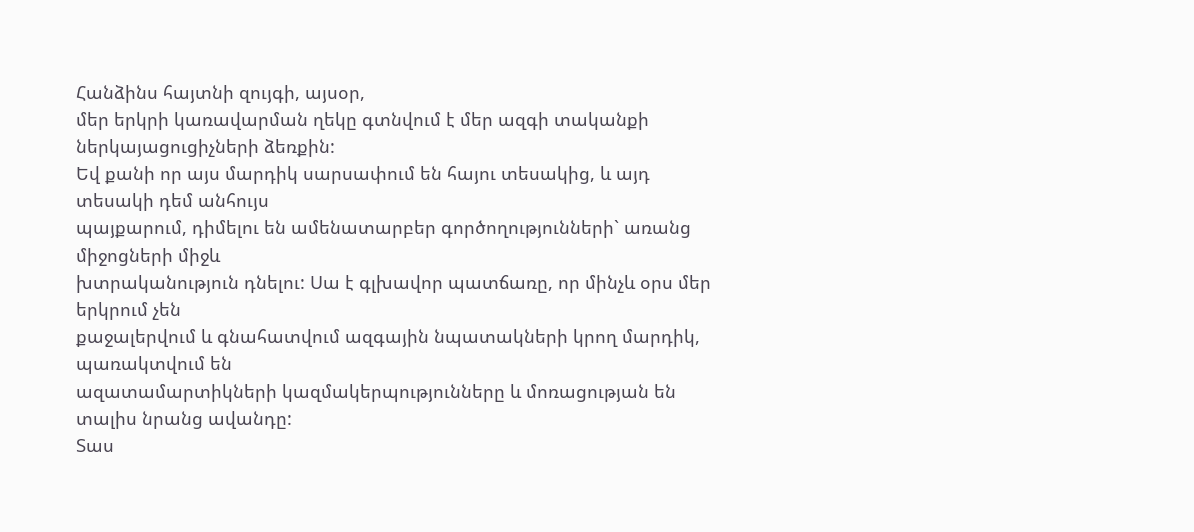Հանձինս հայտնի զույգի, այսօր,
մեր երկրի կառավարման ղեկը գտնվում է մեր ազգի տականքի ներկայացուցիչների ձեռքին:
Եվ քանի որ այս մարդիկ սարսափում են հայու տեսակից, և այդ տեսակի դեմ անհույս
պայքարում, դիմելու են ամենատարբեր գործողությունների` առանց միջոցների միջև
խտրականություն դնելու: Սա է գլխավոր պատճառը, որ մինչև օրս մեր երկրում չեն
քաջալերվում և գնահատվում ազգային նպատակների կրող մարդիկ, պառակտվում են
ազատամարտիկների կազմակերպությունները և մոռացության են տալիս նրանց ավանդը:
Տաս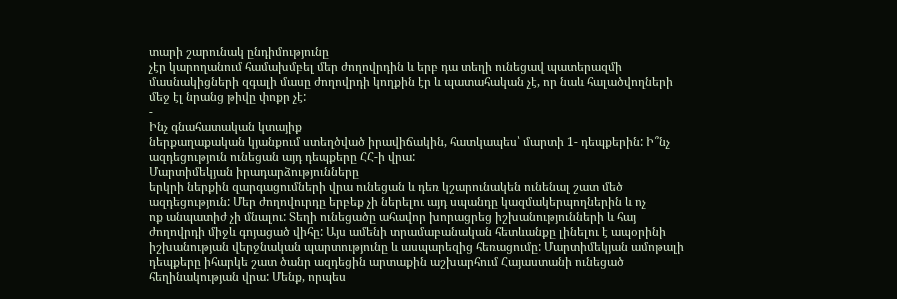տարի շարունակ ընդիմությունը
չէր կարողանում համախմբել մեր ժողովրդին և երբ դա տեղի ունեցավ պատերազմի
մասնակիցների զգալի մասը ժողովրդի կողքին էր և պատահական չէ, որ նաև հալածվողների
մեջ էլ նրանց թիվը փոքր չէ:
-
Ինչ գնահատական կտայիք
ներքաղաքական կյանքում ստեղծված իրավիճակին, հատկապես՝ մարտի 1- դեպքերին: Ի՞նչ
ազդեցություն ունեցան այդ դեպքերը ՀՀ-ի վրա:
Մարտիմեկյան իրադարձությունները
երկրի ներքին զարգացումների վրա ունեցան և դեռ կշարունակեն ունենալ շատ մեծ
ազդեցություն: Մեր ժողովուրդը երբեք չի ներելու այդ սպանդը կազմակերպողներին և ոչ
ոք անպատիժ չի մնալու: Տեղի ունեցածը ահավոր խորացրեց իշխանությունների և հայ
ժողովրդի միջև գոյացած վիհը: Այս ամենի տրամաբանական հետևանքը լինելու է ապօրինի
իշխանության վերջնական պարտությունը և ասպարեզից հեռացումը: Մարտիմեկյան ամոթալի
դեպքերը իհարկե շատ ծանր ազդեցին արտաքին աշխարհում Հայաստանի ունեցած
հեղինակության վրա: Մենք, որպես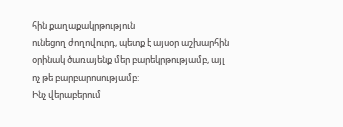հին քաղաքակրթություն
ունեցող ժողովուրդ, պետք է այսօր աշխարհին օրինակ ծառայենք մեր բարեկրթությամբ, այլ
ոչ թե բարբարոսությամբ:
Ինչ վերաբերում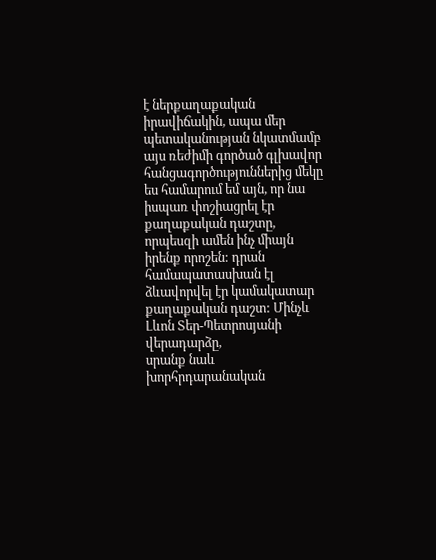է ներքաղաքական
իրավիճակին, ապա մեր պետականության նկատմամբ այս ռեժիմի գործած գլխավոր
հանցագործություններից մեկը ես համարում եմ այն, որ նա իսպառ փոշիացրել էր
քաղաքական դաշտը, որպեսզի ամեն ինչ միայն իրենք որոշեն: դրան համապատասխան էլ
ձևավորվել էր կամակատար քաղաքական դաշտ: Մինչև Լևոն Տեր-Պետրոսյանի վերադարձը,
սրանք նաև խորհրդարանական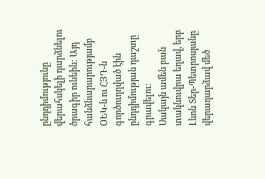ընդդիմությունը վերահսկելի դարձնելու ծրագիր ունեին: Այդ
հանձնարարությամբ ՕԵԿ-ն ու ՀՅԴ-ն գործուղղված էին ընդդիմության դաշտը գրավելու:
Սակայն ամեն բան տակնուվրա եղավ, երբ Լևոն Տեր-Պետրոսյանը վերադարձավ մեծ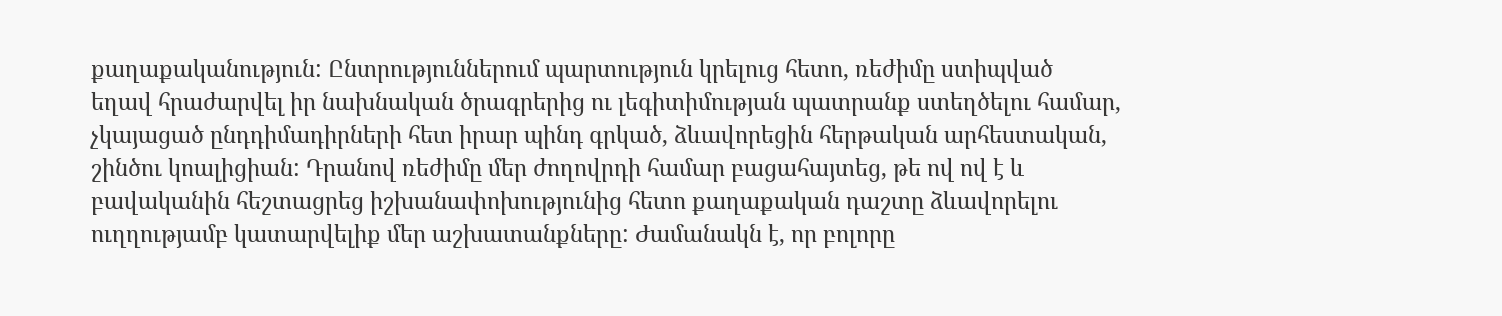քաղաքականություն: Ընտրություններում պարտություն կրելուց հետո, ռեժիմը ստիպված
եղավ հրաժարվել իր նախնական ծրագրերից ու լեգիտիմության պատրանք ստեղծելու համար,
չկայացած ընդդիմադիրների հետ իրար պինդ գրկած, ձևավորեցին հերթական արհեստական,
շինծու կոալիցիան: Դրանով ռեժիմը մեր ժողովրդի համար բացահայտեց, թե ով ով է և
բավականին հեշտացրեց իշխանափոխությունից հետո քաղաքական դաշտը ձևավորելու
ուղղությամբ կատարվելիք մեր աշխատանքները: Ժամանակն է, որ բոլորը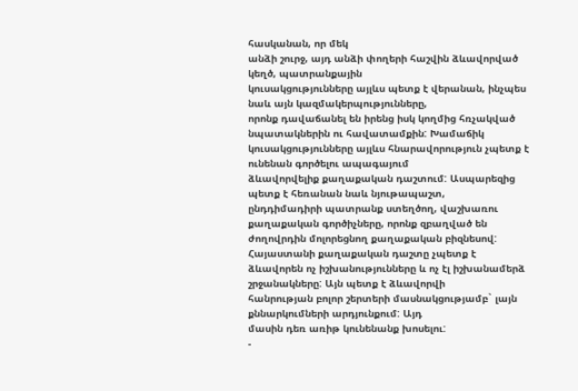հասկանան, որ մեկ
անձի շուրջ, այդ անձի փողերի հաշվին ձևավորված կեղծ, պատրանքային
կուսակցությունները այլևս պետք է վերանան, ինչպես նաև այն կազմակերպությունները,
որոնք դավաճանել են իրենց իսկ կողմից հռչակված նպատակներին ու հավատամքին: Խամաճիկ
կուսակցությունները այլևս հնարավորություն չպետք է ունենան գործելու ապագայում
ձևավորվելիք քաղաքական դաշտում: Ասպարեզից պետք է հեռանան նաև նյութապաշտ,
ընդդիմադիրի պատրանք ստեղծող, վաշխառու քաղաքական գործիչները, որոնք զբաղված են
ժողովրդին մոլորեցնող քաղաքական բիզնեսով: Հայաստանի քաղաքական դաշտը չպետք է
ձևավորեն ոչ իշխանությունները և ոչ էլ իշխանամերձ շրջանակները: Այն պետք է ձևավորվի
հանրության բոլոր շերտերի մասնակցությամբ` լայն քննարկումների արդյունքում: Այդ
մասին դեռ առիթ կունենանք խոսելու:
-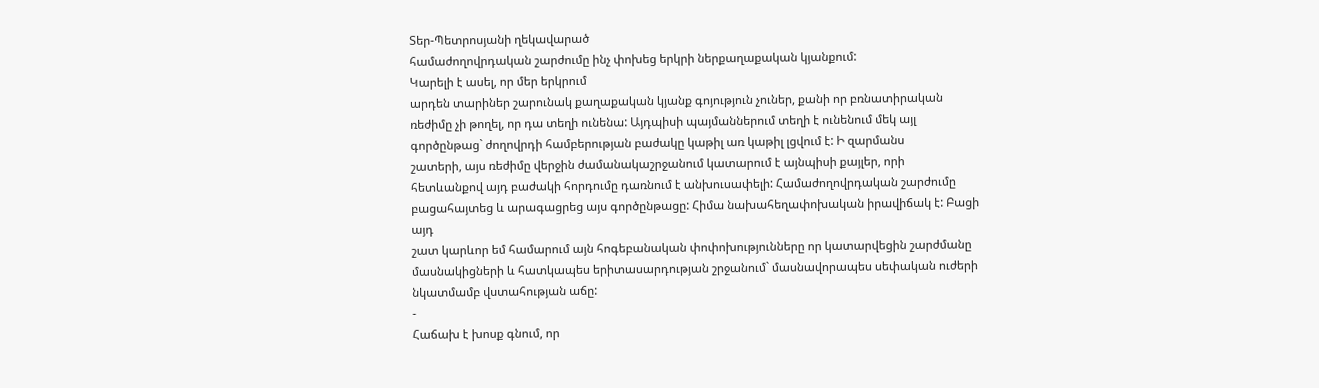Տեր-Պետրոսյանի ղեկավարած
համաժողովրդական շարժումը ինչ փոխեց երկրի ներքաղաքական կյանքում:
Կարելի է ասել, որ մեր երկրում
արդեն տարիներ շարունակ քաղաքական կյանք գոյություն չուներ, քանի որ բռնատիրական
ռեժիմը չի թողել, որ դա տեղի ունենա: Այդպիսի պայմաններում տեղի է ունենում մեկ այլ
գործընթաց` ժողովրդի համբերության բաժակը կաթիլ առ կաթիլ լցվում է: Ի զարմանս
շատերի, այս ռեժիմը վերջին ժամանակաշրջանում կատարում է այնպիսի քայլեր, որի
հետևանքով այդ բաժակի հորդումը դառնում է անխուսափելի: Համաժողովրդական շարժումը
բացահայտեց և արագացրեց այս գործընթացը: Հիմա նախահեղափոխական իրավիճակ է: Բացի այդ
շատ կարևոր եմ համարում այն հոգեբանական փոփոխությունները որ կատարվեցին շարժմանը
մասնակիցների և հատկապես երիտասարդության շրջանում` մասնավորապես սեփական ուժերի
նկատմամբ վստահության աճը:
-
Հաճախ է խոսք գնում, որ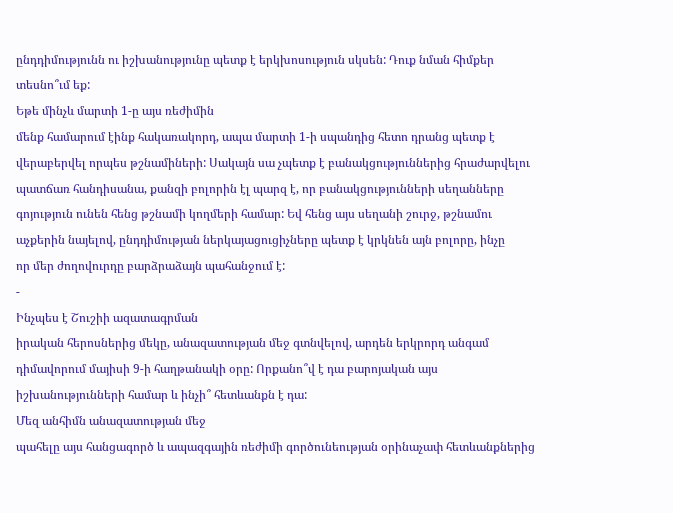ընդդիմությունն ու իշխանությունը պետք է երկխոսություն սկսեն: Դուք նման հիմքեր
տեսնո՞ւմ եք:
Եթե մինչև մարտի 1-ը այս ռեժիմին
մենք համարում էինք հակառակորդ, ապա մարտի 1-ի սպանդից հետո դրանց պետք է
վերաբերվել որպես թշնամիների: Սակայն սա չպետք է բանակցություններից հրաժարվելու
պատճառ հանդիսանա, քանզի բոլորին էլ պարզ է, որ բանակցությունների սեղանները
գոյություն ունեն հենց թշնամի կողմերի համար: Եվ հենց այս սեղանի շուրջ, թշնամու
աչքերին նայելով, ընդդիմության ներկայացուցիչները պետք է կրկնեն այն բոլորը, ինչը
որ մեր ժողովուրդը բարձրաձայն պահանջում է:
-
Ինչպես է Շուշիի ազատագրման
իրական հերոսներից մեկը, անազատության մեջ գտնվելով, արդեն երկրորդ անգամ
դիմավորում մայիսի 9-ի հաղթանակի օրը: Որքանո՞վ է դա բարոյական այս
իշխանությունների համար և ինչի՞ հետևանքն է դա:
Մեզ անհիմն անազատության մեջ
պահելը այս հանցագործ և ապազգային ռեժիմի գործունեության օրինաչափ հետևանքներից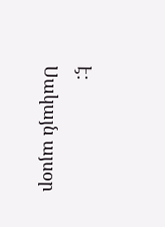է:
Սակայն այսօր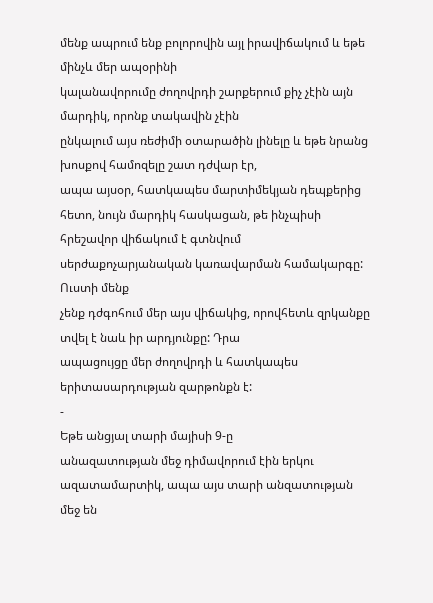մենք ապրում ենք բոլորովին այլ իրավիճակում և եթե մինչև մեր ապօրինի
կալանավորումը ժողովրդի շարքերում քիչ չէին այն մարդիկ, որոնք տակավին չէին
ընկալում այս ռեժիմի օտարածին լինելը և եթե նրանց խոսքով համոզելը շատ դժվար էր,
ապա այսօր, հատկապես մարտիմեկյան դեպքերից հետո, նույն մարդիկ հասկացան, թե ինչպիսի
հրեշավոր վիճակում է գտնվում սերժաքոչարյանական կառավարման համակարգը: Ուստի մենք
չենք դժգոհում մեր այս վիճակից, որովհետև զրկանքը տվել է նաև իր արդյունքը: Դրա
ապացույցը մեր ժողովրդի և հատկապես երիտասարդության զարթոնքն է:
-
Եթե անցյալ տարի մայիսի 9-ը
անազատության մեջ դիմավորում էին երկու ազատամարտիկ, ապա այս տարի անզատության
մեջ են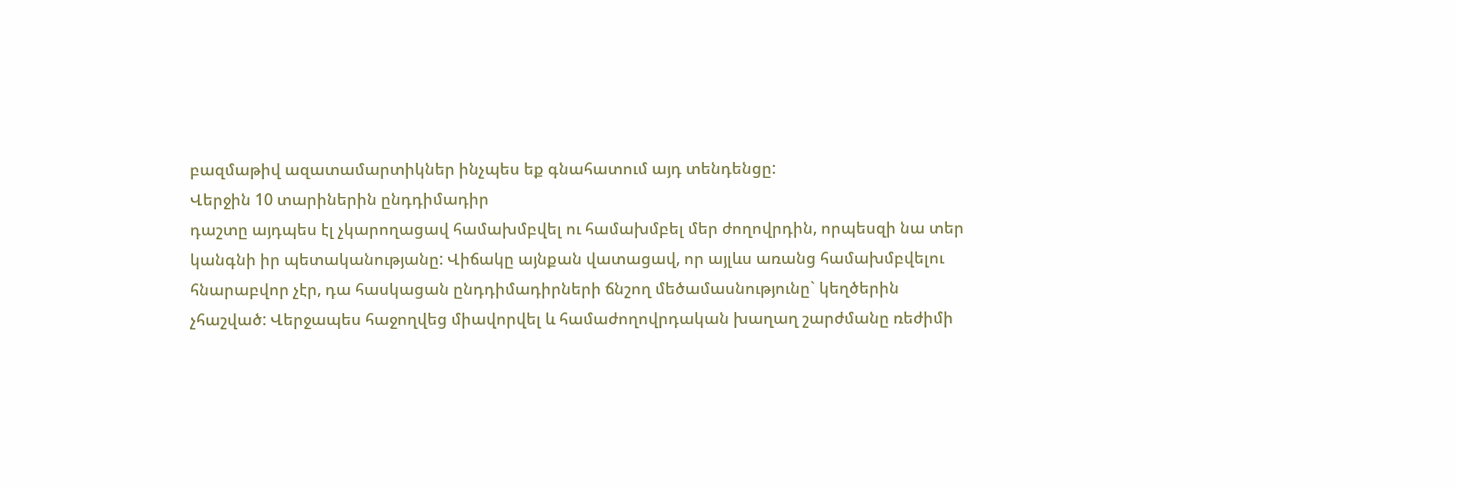բազմաթիվ ազատամարտիկներ ինչպես եք գնահատում այդ տենդենցը:
Վերջին 10 տարիներին ընդդիմադիր
դաշտը այդպես էլ չկարողացավ համախմբվել ու համախմբել մեր ժողովրդին, որպեսզի նա տեր
կանգնի իր պետականությանը: Վիճակը այնքան վատացավ, որ այլևս առանց համախմբվելու
հնարաբվոր չէր, դա հասկացան ընդդիմադիրների ճնշող մեծամասնությունը` կեղծերին
չհաշված: Վերջապես հաջողվեց միավորվել և համաժողովրդական խաղաղ շարժմանը ռեժիմի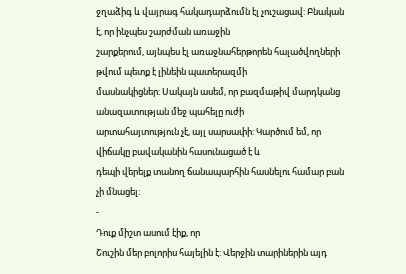ջղաձիգ և վայրագ հակադարձումն էլ չուշացավ: Բնական է, որ ինչպես շարժման առաջին
շարքերում, այնպես էլ առաջնահերթորեն հալածվողների թվում պետք է լինեին պատերազմի
մասնակիցներ: Սակայն ասեմ, որ բազմաթիվ մարդկանց անազատության մեջ պահելը ուժի
արտահայտություն չէ, այլ սարսափի: Կարծում եմ, որ վիճակը բավականին հասունացած է և
դեպի վերելք տանող ճանապարհին հասնելու համար բան չի մնացել:
-
Դուք միշտ ասում էիք, որ
Շուշին մեր բոլորիս հայելին է: Վերջին տարիներին այդ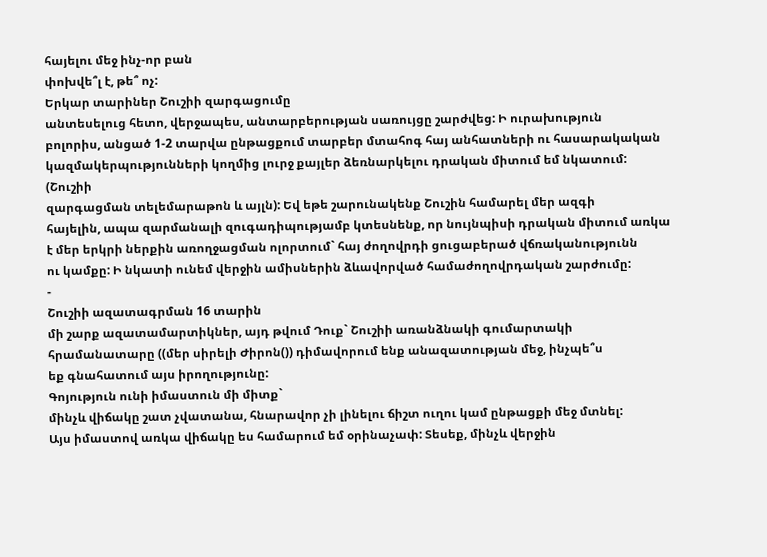հայելու մեջ ինչ-որ բան
փոխվե՞լ է, թե՞ ոչ:
Երկար տարիներ Շուշիի զարգացումը
անտեսելուց հետո, վերջապես, անտարբերության սառույցը շարժվեց: Ի ուրախություն
բոլորիս, անցած 1-2 տարվա ընթացքում տարբեր մտահոգ հայ անհատների ու հասարակական
կազմակերպությունների կողմից լուրջ քայլեր ձեռնարկելու դրական միտում եմ նկատում: (Շուշիի
զարգացման տելեմարաթոն և այլն): Եվ եթե շարունակենք Շուշին համարել մեր ազգի
հայելին, ապա զարմանալի զուգադիպությամբ կտեսնենք, որ նույնպիսի դրական միտում առկա
է մեր երկրի ներքին առողջացման ոլորտում` հայ ժողովրդի ցուցաբերած վճռականությունն
ու կամքը: Ի նկատի ունեմ վերջին ամիսներին ձևավորված համաժողովրդական շարժումը:
-
Շուշիի ազատագրման 16 տարին
մի շարք ազատամարտիկներ, այդ թվում Դուք` Շուշիի առանձնակի գումարտակի
հրամանատարը ((մեր սիրելի Ժիրոն()) դիմավորում ենք անազատության մեջ, ինչպե՞ս
եք գնահատում այս իրողությունը:
Գոյություն ունի իմաստուն մի միտք`
մինչև վիճակը շատ չվատանա, հնարավոր չի լինելու ճիշտ ուղու կամ ընթացքի մեջ մտնել:
Այս իմաստով առկա վիճակը ես համարում եմ օրինաչափ: Տեսեք, մինչև վերջին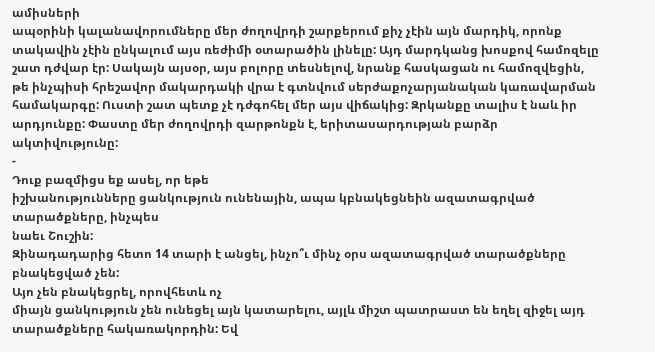ամիսների
ապօրինի կալանավորումները մեր ժողովրդի շարքերում քիչ չէին այն մարդիկ, որոնք
տակավին չէին ընկալում այս ռեժիմի օտարածին լինելը: Այդ մարդկանց խոսքով համոզելը
շատ դժվար էր: Սակայն այսօր, այս բոլորը տեսնելով, նրանք հասկացան ու համոզվեցին,
թե ինչպիսի հրեշավոր մակարդակի վրա է գտնվում սերժաքոչարյանական կառավարման
համակարգը: Ուստի շատ պետք չէ դժգոհել մեր այս վիճակից: Զրկանքը տալիս է նաև իր
արդյունքը: Փաստը մեր ժողովրդի զարթոնքն է, երիտասարդության բարձր ակտիվությունը:
-
Դուք բազմիցս եք ասել, որ եթե
իշխանությունները ցանկություն ունենային, ապա կբնակեցնեին ազատագրված
տարածքները, ինչպես
նաեւ Շուշին:
Զինադադարից հետո 14 տարի է անցել, ինչո՞ւ մինչ օրս ազատագրված տարածքները
բնակեցված չեն:
Այո չեն բնակեցրել, որովհետև ոչ
միայն ցանկություն չեն ունեցել այն կատարելու, այլև միշտ պատրաստ են եղել զիջել այդ
տարածքները հակառակորդին: Եվ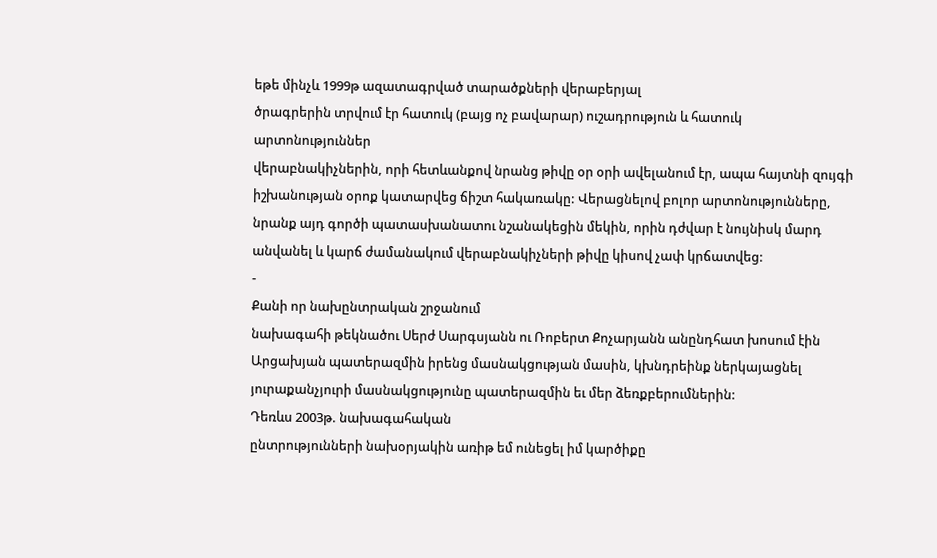եթե մինչև 1999թ ազատագրված տարածքների վերաբերյալ
ծրագրերին տրվում էր հատուկ (բայց ոչ բավարար) ուշադրություն և հատուկ
արտոնություններ
վերաբնակիչներին, որի հետևանքով նրանց թիվը օր օրի ավելանում էր, ապա հայտնի զույգի
իշխանության օրոք կատարվեց ճիշտ հակառակը: Վերացնելով բոլոր արտոնությունները,
նրանք այդ գործի պատասխանատու նշանակեցին մեկին, որին դժվար է նույնիսկ մարդ
անվանել և կարճ ժամանակում վերաբնակիչների թիվը կիսով չափ կրճատվեց:
-
Քանի որ նախընտրական շրջանում
նախագահի թեկնածու Սերժ Սարգսյանն ու Ռոբերտ Քոչարյանն անընդհատ խոսում էին
Արցախյան պատերազմին իրենց մասնակցության մասին, կխնդրեինք ներկայացնել
յուրաքանչյուրի մասնակցությունը պատերազմին եւ մեր ձեռքբերումներին:
Դեռևս 2003թ. նախագահական
ընտրությունների նախօրյակին առիթ եմ ունեցել իմ կարծիքը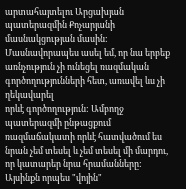արտահայտելու Արցախյան
պատերազմին Քոչարյանի մասնակցության մասին: Մասնավորապես ասել եմ, որ նա երբեք
առնչություն չի ունեցել ռազմական գործողությունների հետ, առավել ևս չի ղեկավարել
որևէ գործողություն: Ամբողջ պատերազմի ընթացքում ռազմաճակատի որևէ հատվածում ես
նրան չեմ տեսել և չեմ տեսել մի մարդու, որ կատարեր նրա հրամանները: Այսինքն որպես "վոյին"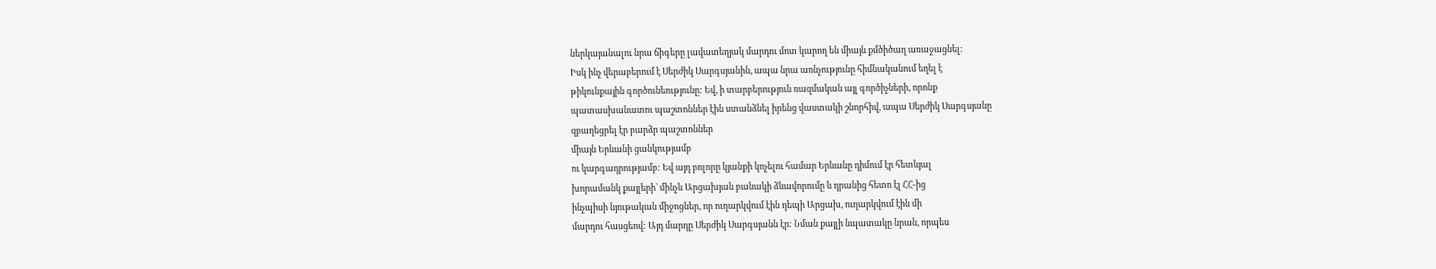ներկայանալու նրա ճիգերը լավատեղյակ մարդու մոտ կարող են միայն քմծիծաղ առաջացնել:
Իսկ ինչ վերաբերում է Սերժիկ Սարգսյանին, ապա նրա առնչությունը հիմնականում եղել է
թիկունքային գործունեությունը: Եվ, ի տարբերություն ռազմական այլ գործիչների, որոնք
պատասխանատու պաշտոններ էին ստանձնել իրենց վաստակի շնորհիվ, ապա Սերժիկ Սարգսյանը
զբաղեցրել էր բարձր պաշտոններ
միայն Երևանի ցանկությամբ
ու կարգադրությամբ: Եվ այդ բոլորը կյանքի կոչելու համար Երևանը դիմում էր հետևյալ
խորամանկ քայլերի` մինչև Արցախյան բանակի ձևավորումը և դրանից հետո էլ ՀՀ-ից
ինչպիսի նյութական միջոցներ, որ ուղարկվում էին դեպի Արցախ, ուղարկվում էին մի
մարդու հասցեով: Այդ մարդը Սերժիկ Սարգսյանն էր: Նման քայլի նպատակը նրան, որպես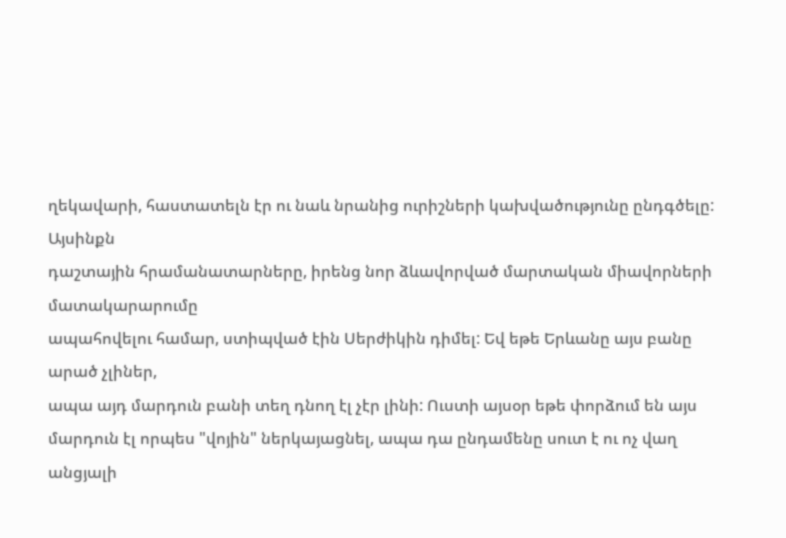ղեկավարի, հաստատելն էր ու նաև նրանից ուրիշների կախվածությունը ընդգծելը: Այսինքն
դաշտային հրամանատարները, իրենց նոր ձևավորված մարտական միավորների մատակարարումը
ապահովելու համար, ստիպված էին Սերժիկին դիմել: Եվ եթե Երևանը այս բանը արած չլիներ,
ապա այդ մարդուն բանի տեղ դնող էլ չէր լինի: Ուստի այսօր եթե փորձում են այս
մարդուն էլ որպես "վոյին" ներկայացնել, ապա դա ընդամենը սուտ է ու ոչ վաղ անցյալի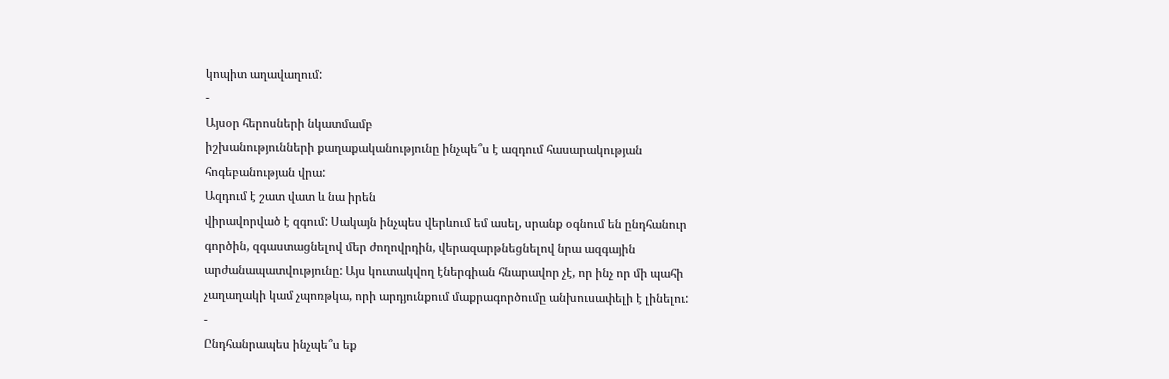կոպիտ աղավաղում:
-
Այսօր հերոսների նկատմամբ
իշխանությունների քաղաքականությունը ինչպե՞ս է ազդում հասարակության
հոգեբանության վրա:
Ազդում է շատ վատ և նա իրեն
վիրավորված է զգում: Սակայն ինչպես վերևում եմ ասել, սրանք օգնում են ընդհանուր
գործին, զգաստացնելով մեր ժողովրդին, վերազարթնեցնելով նրա ազգային
արժանապատվությունը: Այս կուտակվող էներգիան հնարավոր չէ, որ ինչ որ մի պահի
չաղաղակի կամ չպոռթկա, որի արդյունքում մաքրագործումը անխուսափելի է լինելու:
-
Ընդհանրապես ինչպե՞ս եք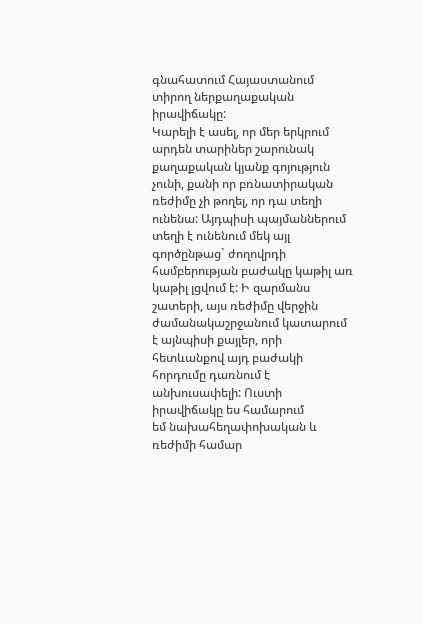գնահատում Հայաստանում տիրող ներքաղաքական իրավիճակը:
Կարելի է ասել, որ մեր երկրում
արդեն տարիներ շարունակ քաղաքական կյանք գոյություն չունի, քանի որ բռնատիրական
ռեժիմը չի թողել, որ դա տեղի ունենա: Այդպիսի պայմաններում տեղի է ունենում մեկ այլ
գործընթաց` ժողովրդի համբերության բաժակը կաթիլ առ կաթիլ լցվում է: Ի զարմանս
շատերի, այս ռեժիմը վերջին ժամանակաշրջանում կատարում է այնպիսի քայլեր, որի
հետևանքով այդ բաժակի հորդումը դառնում է անխուսափելի: Ուստի իրավիճակը ես համարում
եմ նախահեղափոխական և ռեժիմի համար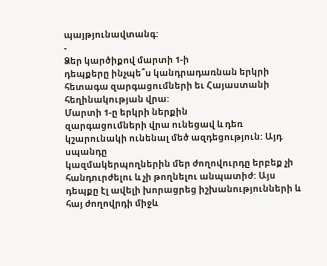պայթյունավտանգ:
-
Ձեր կարծիքով մարտի 1-ի
դեպքերը ինչպե՞ս կանդրադառնան երկրի հետագա զարգացումների եւ Հայաստանի
հեղինակության վրա:
Մարտի 1-ը երկրի ներքին
զարգացումների վրա ունեցավ և դեռ կշարունակի ունենալ մեծ ազդեցություն: Այդ սպանդը
կազմակերպողներին մեր ժողովուրդը երբեք չի հանդուրժելու և չի թողնելու անպատիժ: Այս
դեպքը էլ ավելի խորացրեց իշխանությունների և հայ ժողովրդի միջև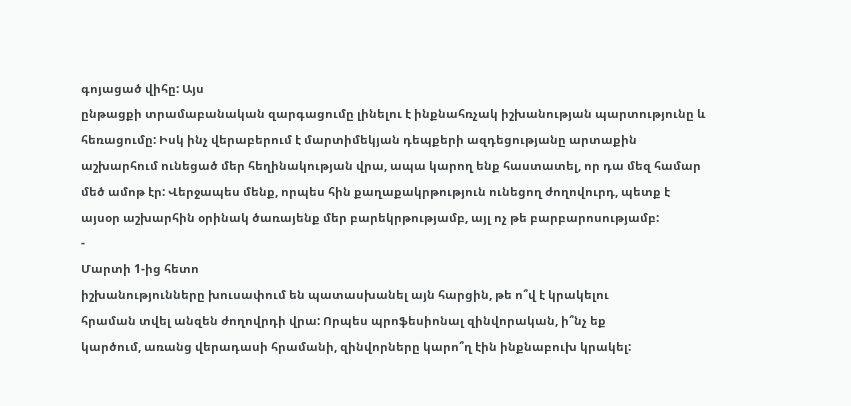գոյացած վիհը: Այս
ընթացքի տրամաբանական զարգացումը լինելու է ինքնահռչակ իշխանության պարտությունը և
հեռացումը: Իսկ ինչ վերաբերում է մարտիմեկյան դեպքերի ազդեցությանը արտաքին
աշխարհում ունեցած մեր հեղինակության վրա, ապա կարող ենք հաստատել, որ դա մեզ համար
մեծ ամոթ էր: Վերջապես մենք, որպես հին քաղաքակրթություն ունեցող ժողովուրդ, պետք է
այսօր աշխարհին օրինակ ծառայենք մեր բարեկրթությամբ, այլ ոչ թե բարբարոսությամբ:
-
Մարտի 1-ից հետո
իշխանությունները խուսափում են պատասխանել այն հարցին, թե ո՞վ է կրակելու
հրաման տվել անզեն ժողովրդի վրա: Որպես պրոֆեսիոնալ զինվորական, ի՞նչ եք
կարծում, առանց վերադասի հրամանի, զինվորները կարո՞ղ էին ինքնաբուխ կրակել: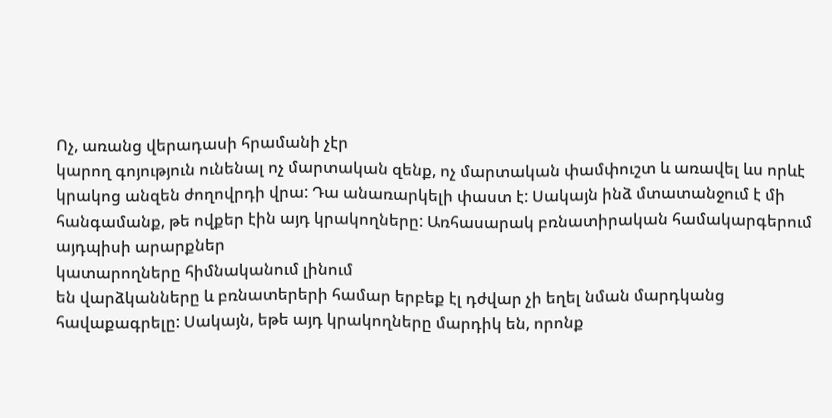Ոչ, առանց վերադասի հրամանի չէր
կարող գոյություն ունենալ ոչ մարտական զենք, ոչ մարտական փամփուշտ և առավել ևս որևէ
կրակոց անզեն ժողովրդի վրա: Դա անառարկելի փաստ է: Սակայն ինձ մտատանջում է մի
հանգամանք, թե ովքեր էին այդ կրակողները: Առհասարակ բռնատիրական համակարգերում
այդպիսի արարքներ
կատարողները հիմնականում լինում
են վարձկանները և բռնատերերի համար երբեք էլ դժվար չի եղել նման մարդկանց
հավաքագրելը: Սակայն, եթե այդ կրակողները մարդիկ են, որոնք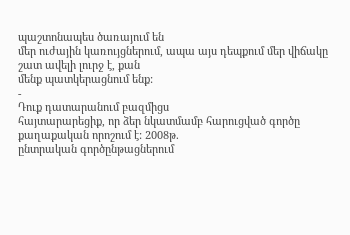պաշտոնապես ծառայում են
մեր ուժային կառույցներում, ապա այս դեպքում մեր վիճակը շատ ավելի լուրջ է, քան
մենք պատկերացնում ենք:
-
Դուք դատարանում բազմիցս
հայտարարեցիք, որ ձեր նկատմամբ հարուցված գործը քաղաքական որոշում է: 2008թ.
ընտրական գործընթացներում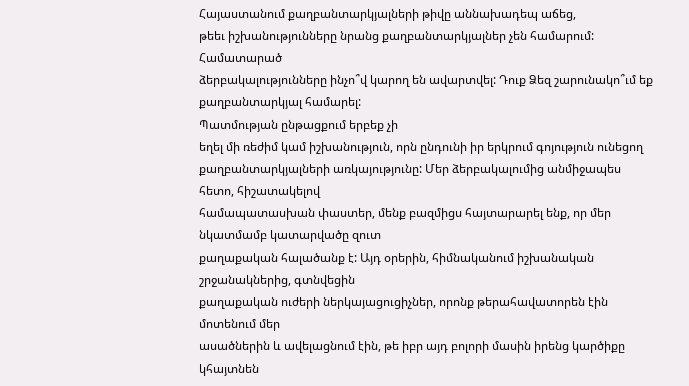Հայաստանում քաղբանտարկյալների թիվը աննախադեպ աճեց,
թեեւ իշխանությունները նրանց քաղբանտարկյալներ չեն համարում: Համատարած
ձերբակալությունները ինչո՞վ կարող են ավարտվել: Դուք Ձեզ շարունակո՞ւմ եք
քաղբանտարկյալ համարել:
Պատմության ընթացքում երբեք չի
եղել մի ռեժիմ կամ իշխանություն, որն ընդունի իր երկրում գոյություն ունեցող
քաղբանտարկյալների առկայությունը: Մեր ձերբակալումից անմիջապես հետո, հիշատակելով
համապատասխան փաստեր, մենք բազմիցս հայտարարել ենք, որ մեր նկատմամբ կատարվածը զուտ
քաղաքական հալածանք է: Այդ օրերին, հիմնականում իշխանական շրջանակներից, գտնվեցին
քաղաքական ուժերի ներկայացուցիչներ, որոնք թերահավատորեն էին մոտենում մեր
ասածներին և ավելացնում էին, թե իբր այդ բոլորի մասին իրենց կարծիքը կհայտնեն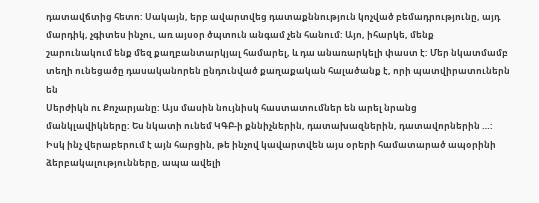դատավճտից հետո: Սակայն, երբ ավարտվեց դատաքննություն կոչված բեմադրությունը, այդ
մարդիկ, չգիտես ինչու, առ այսօր ծպտուն անգամ չեն հանում: Այո, իհարկե, մենք
շարունակում ենք մեզ քաղբանտարկյալ համարել, և դա անառարկելի փաստ է: Մեր նկատմամբ
տեղի ունեցածը դասականորեն ընդունված քաղաքական հալածանք է, որի պատվիրատուներն են
Սերժիկն ու Քոչարյանը: Այս մասին նույնիսկ հաստատումներ են արել նրանց
մանկլավիկները: Ես նկատի ունեմ ԿԳԲ-ի քննիչներին, դատախազներին, դատավորներին …:
Իսկ ինչ վերաբերում է այն հարցին, թե ինչով կավարտվեն այս օրերի համատարած ապօրինի
ձերբակալությունները, ապա ավելի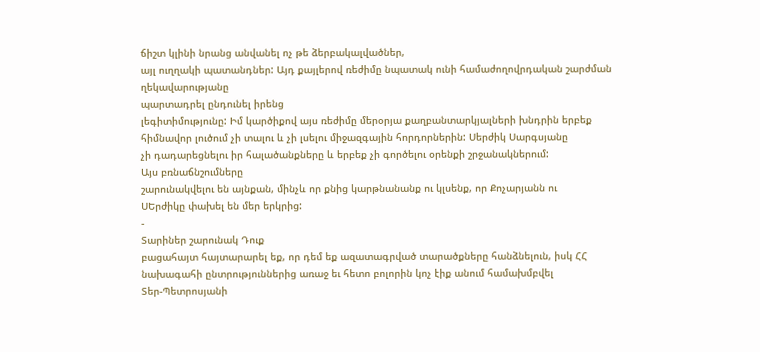ճիշտ կլինի նրանց անվանել ոչ թե ձերբակալվածներ,
այլ ուղղակի պատանդներ: Այդ քայլերով ռեժիմը նպատակ ունի համաժողովրդական շարժման
ղեկավարությանը
պարտադրել ընդունել իրենց
լեգիտիմությունը: Իմ կարծիքով այս ռեժիմը մերօրյա քաղբանտարկյալների խնդրին երբեք
հիմնավոր լուծում չի տալու և չի լսելու միջազգային հորդորներին: Սերժիկ Սարգսյանը
չի դադարեցնելու իր հալածանքները և երբեք չի գործելու օրենքի շրջանակներում:
Այս բռնաճնշումները
շարունակվելու են այնքան, մինչև որ քնից կարթնանանք ու կլսենք, որ Քոչարյանն ու
ՍԵրժիկը փախել են մեր երկրից:
-
Տարիներ շարունակ Դուք
բացահայտ հայտարարել եք, որ դեմ եք ազատագրված տարածքները հանձնելուն, իսկ ՀՀ
նախագահի ընտրություններից առաջ եւ հետո բոլորին կոչ էիք անում համախմբվել
Տեր-Պետրոսյանի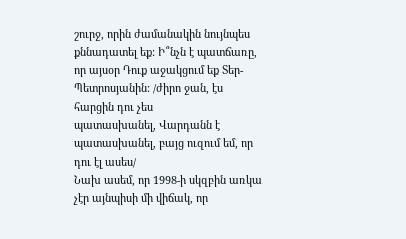շուրջ, որին ժամանակին նույնպես քննադատել եք: Ի՞նչն է պատճառը,
որ այսօր Դուք աջակցում եք Տեր-Պետրոսյանին: /ժիրո ջան, էս հարցին դու չես
պատասխանել, Վարդանն է պատասխանել, բայց ուզում եմ, որ դու էլ ասես/
Նախ ասեմ, որ 1998-ի սկզբին առկա
չէր այնպիսի մի վիճակ, որ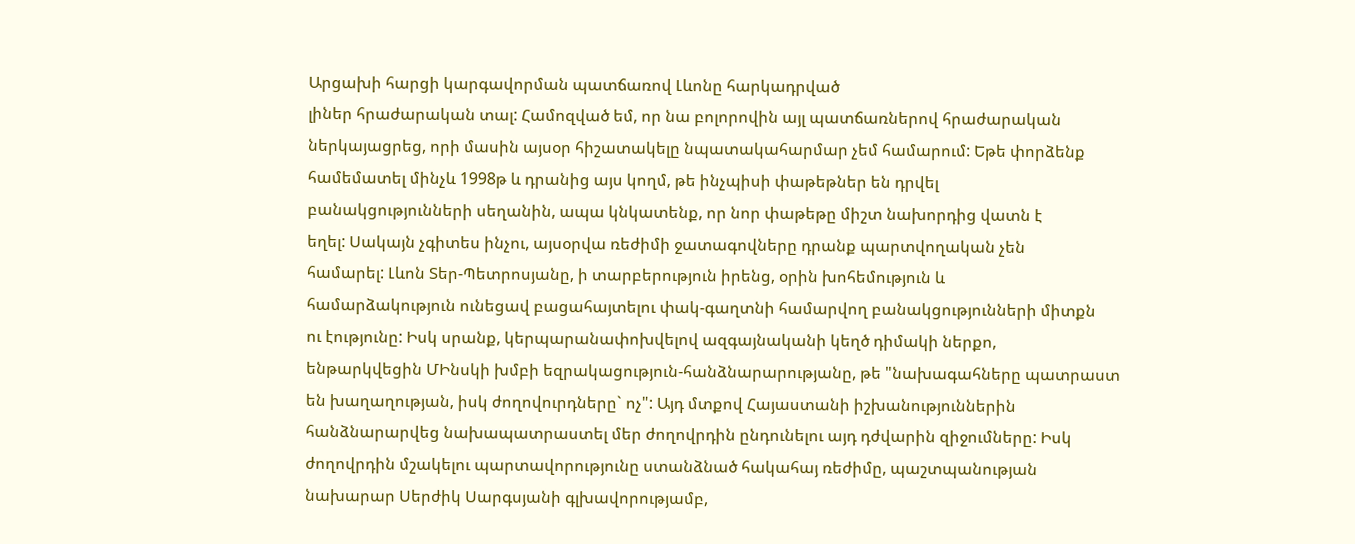Արցախի հարցի կարգավորման պատճառով Լևոնը հարկադրված
լիներ հրաժարական տալ: Համոզված եմ, որ նա բոլորովին այլ պատճառներով հրաժարական
ներկայացրեց, որի մասին այսօր հիշատակելը նպատակահարմար չեմ համարում: Եթե փորձենք
համեմատել մինչև 1998թ և դրանից այս կողմ, թե ինչպիսի փաթեթներ են դրվել
բանակցությունների սեղանին, ապա կնկատենք, որ նոր փաթեթը միշտ նախորդից վատն է
եղել: Սակայն չգիտես ինչու, այսօրվա ռեժիմի ջատագովները դրանք պարտվողական չեն
համարել: Լևոն Տեր-Պետրոսյանը, ի տարբերություն իրենց, օրին խոհեմություն և
համարձակություն ունեցավ բացահայտելու փակ-գաղտնի համարվող բանակցությունների միտքն
ու էությունը: Իսկ սրանք, կերպարանափոխվելով ազգայնականի կեղծ դիմակի ներքո,
ենթարկվեցին ՄԻնսկի խմբի եզրակացություն-հանձնարարությանը, թե "նախագահները պատրաստ
են խաղաղության, իսկ ժողովուրդները` ոչ": Այդ մտքով Հայաստանի իշխանություններին
հանձնարարվեց նախապատրաստել մեր ժողովրդին ընդունելու այդ դժվարին զիջումները: Իսկ
ժողովրդին մշակելու պարտավորությունը ստանձնած հակահայ ռեժիմը, պաշտպանության
նախարար Սերժիկ Սարգսյանի գլխավորությամբ,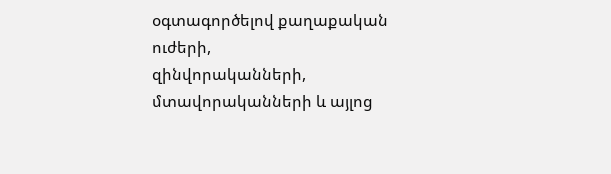օգտագործելով քաղաքական ուժերի,
զինվորականների, մտավորականների և այլոց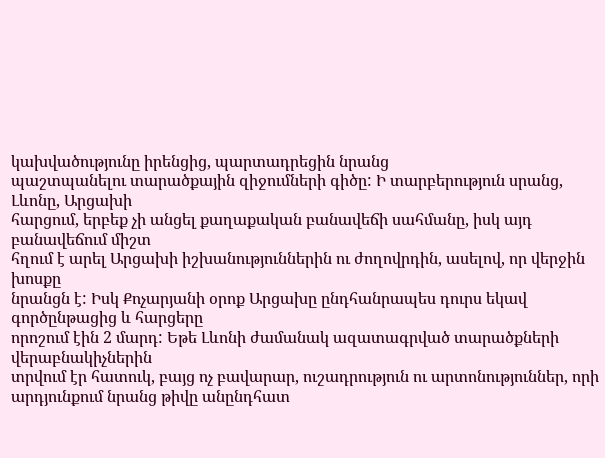կախվածությունը իրենցից, պարտադրեցին նրանց
պաշտպանելու տարածքային զիջումների գիծը: Ի տարբերություն սրանց, Լևոնը, Արցախի
հարցում, երբեք չի անցել քաղաքական բանավեճի սահմանը, իսկ այդ բանավեճում միշտ
հղում է արել Արցախի իշխանություններին ու ժողովրդին, ասելով, որ վերջին խոսքը
նրանցն է: Իսկ Քոչարյանի օրոք Արցախը ընդհանրապես դուրս եկավ գործընթացից և հարցերը
որոշում էին 2 մարդ: Եթե Լևոնի ժամանակ ազատագրված տարածքների վերաբնակիչներին
տրվում էր հատուկ, բայց ոչ բավարար, ուշադրություն ու արտոնություններ, որի
արդյունքում նրանց թիվը անընդհատ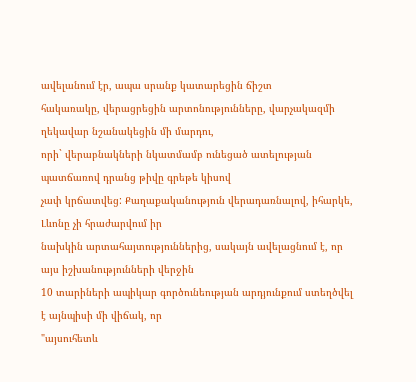ավելանում էր, ապա սրանք կատարեցին ճիշտ
հակառակը, վերացրեցին արտոնությունները, վարչակազմի ղեկավար նշանակեցին մի մարդու,
որի` վերաբնակների նկատմամբ ունեցած ատելության պատճառով դրանց թիվը գրեթե կիսով
չափ կրճատվեց: Քաղաքականություն վերադառնալով, իհարկե, Լևոնը չի հրաժարվում իր
նախկին արտահայտություններից, սակայն ավելացնում է, որ այս իշխանությունների վերջին
10 տարիների ապիկար գործունեության արդյունքում ստեղծվել է այնպիսի մի վիճակ, որ
"այսուհետև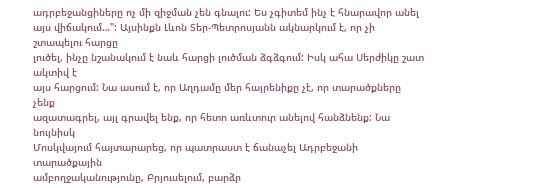ադրբեջանցիները ոչ մի զիջման չեն գնալու: Ես չգիտեմ ինչ է հնարավոր անել
այս վիճակում…": Այսինքն Լևոն Տեր-Պետրոսյանն ակնարկում է, որ չի շտապելու հարցը
լուծել, ինչը նշանակում է նաև հարցի լուծման ձգձգում: Իսկ ահա Սերժիկը շատ ակտիվ է
այս հարցում: Նա ասում է, որ Աղդամը մեր հայրենիքը չէ, որ տարածքները չենք
ազատագրել, այլ գրավել ենք, որ հետո առևտուր անելով հանձնենք: Նա նույնիսկ
Մոսկվայում հայտարարեց, որ պատրաստ է ճանաչել Ադրբեջանի տարածքային
ամբողջականությունը, Բրյուսելում, բարձր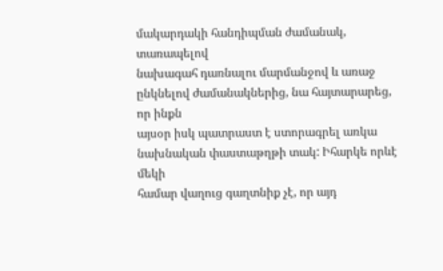մակարդակի հանդիպման ժամանակ, տառապելով
նախագահ դառնալու մարմանջով և առաջ ընկնելով ժամանակներից, նա հայտարարեց, որ ինքն
այսօր իսկ պատրաստ է ստորագրել առկա նախնական փաստաթղթի տակ: Իհարկե որևէ մեկի
համար վաղուց գաղտնիք չէ, որ այդ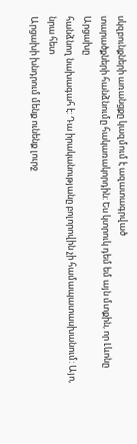սկզբունքների առանցքը կազմում է ազատագրված
տարածքների հանձնումը հակառակորդին: Ես կտրուկ դեմ եմ այն մտքին, որ Լևոնը Արցախը
հանձնող նախագահ է: Դա իրականությանը բոլորովին չի համապատասխանում: Այո, նրա հետ
Արցախի խնդրում մենք ունենք լուրջ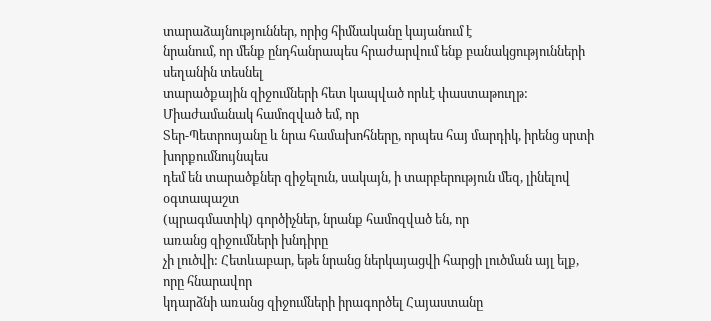տարաձայնություններ, որից հիմնականը կայանում է
նրանում, որ մենք ընդհանրապես հրաժարվում ենք բանակցությունների սեղանին տեսնել
տարածքային զիջումների հետ կապված որևէ փաստաթուղթ: Միաժամանակ համոզված եմ, որ
Տեր-Պետրոսյանը և նրա համախոհները, որպես հայ մարդիկ, իրենց սրտի խորքումնույնպես
դեմ են տարածքներ զիջելուն, սակայն, ի տարբերություն մեզ, լինելով օգտապաշտ
(պրագմատիկ) գործիչներ, նրանք համոզված են, որ
առանց զիջումների խնդիրը
չի լուծվի: Հետևաբար, եթե նրանց ներկայացվի հարցի լուծման այլ ելք, որը հնարավոր
կդարձնի առանց զիջումների իրագործել Հայաստանը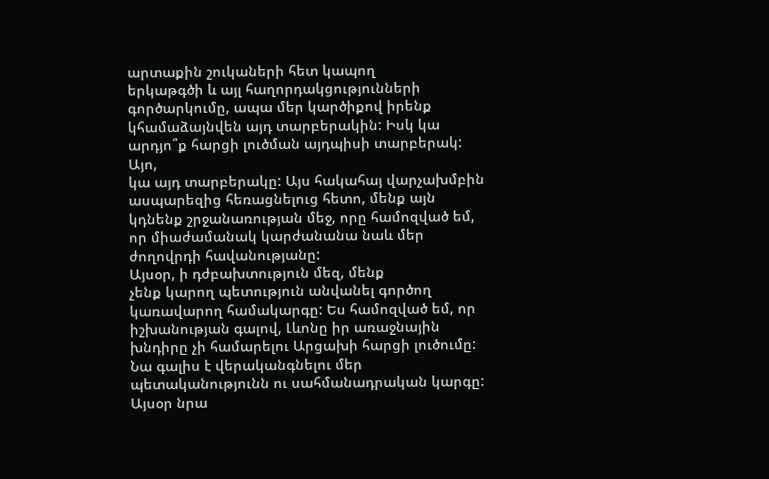արտաքին շուկաների հետ կապող
երկաթգծի և այլ հաղորդակցությունների գործարկումը, ապա մեր կարծիքով իրենք
կհամաձայնվեն այդ տարբերակին: Իսկ կա արդյո՞ք հարցի լուծման այդպիսի տարբերակ: Այո,
կա այդ տարբերակը: Այս հակահայ վարչախմբին ասպարեզից հեռացնելուց հետո, մենք այն
կդնենք շրջանառության մեջ, որը համոզված եմ, որ միաժամանակ կարժանանա նաև մեր
ժողովրդի հավանությանը:
Այսօր, ի դժբախտություն մեզ, մենք
չենք կարող պետություն անվանել գործող կառավարող համակարգը: Ես համոզված եմ, որ
իշխանության գալով, Լևոնը իր առաջնային խնդիրը չի համարելու Արցախի հարցի լուծումը:
Նա գալիս է վերականգնելու մեր պետականությունն ու սահմանադրական կարգը: Այսօր նրա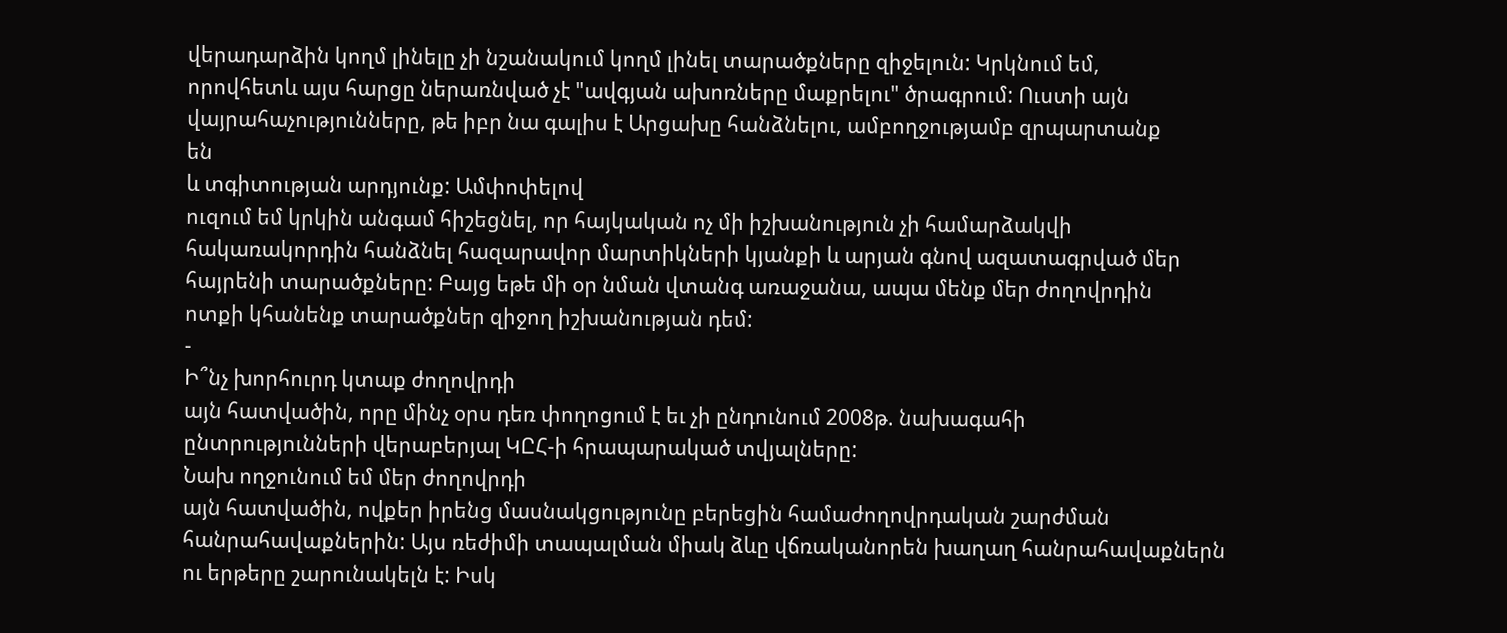վերադարձին կողմ լինելը չի նշանակում կողմ լինել տարածքները զիջելուն: Կրկնում եմ,
որովհետև այս հարցը ներառնված չէ "ավգյան ախոռները մաքրելու" ծրագրում: Ուստի այն
վայրահաչությունները, թե իբր նա գալիս է Արցախը հանձնելու, ամբողջությամբ զրպարտանք
են
և տգիտության արդյունք: Ամփոփելով
ուզում եմ կրկին անգամ հիշեցնել, որ հայկական ոչ մի իշխանություն չի համարձակվի
հակառակորդին հանձնել հազարավոր մարտիկների կյանքի և արյան գնով ազատագրված մեր
հայրենի տարածքները: Բայց եթե մի օր նման վտանգ առաջանա, ապա մենք մեր ժողովրդին
ոտքի կհանենք տարածքներ զիջող իշխանության դեմ:
-
Ի՞նչ խորհուրդ կտաք ժողովրդի
այն հատվածին, որը մինչ օրս դեռ փողոցում է եւ չի ընդունում 2008թ. նախագահի
ընտրությունների վերաբերյալ ԿԸՀ-ի հրապարակած տվյալները:
Նախ ողջունում եմ մեր ժողովրդի
այն հատվածին, ովքեր իրենց մասնակցությունը բերեցին համաժողովրդական շարժման
հանրահավաքներին: Այս ռեժիմի տապալման միակ ձևը վճռականորեն խաղաղ հանրահավաքներն
ու երթերը շարունակելն է: Իսկ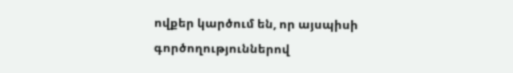ովքեր կարծում են, որ այսպիսի գործողություններով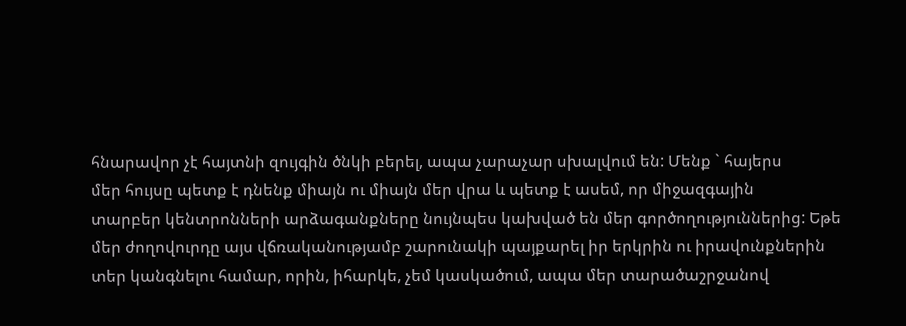հնարավոր չէ հայտնի զույգին ծնկի բերել, ապա չարաչար սխալվում են: Մենք ` հայերս
մեր հույսը պետք է դնենք միայն ու միայն մեր վրա և պետք է ասեմ, որ միջազգային
տարբեր կենտրոնների արձագանքները նույնպես կախված են մեր գործողություններից: Եթե
մեր ժողովուրդը այս վճռականությամբ շարունակի պայքարել իր երկրին ու իրավունքներին
տեր կանգնելու համար, որին, իհարկե, չեմ կասկածում, ապա մեր տարածաշրջանով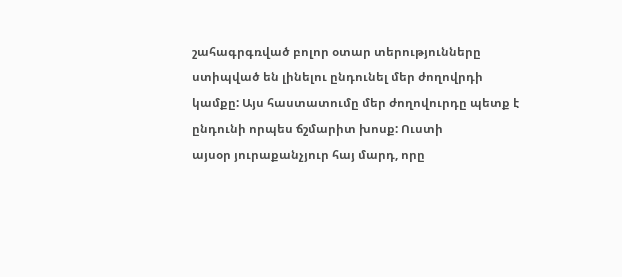շահագրգռված բոլոր օտար տերությունները ստիպված են լինելու ընդունել մեր ժողովրդի
կամքը: Այս հաստատումը մեր ժողովուրդը պետք է ընդունի որպես ճշմարիտ խոսք: Ուստի
այսօր յուրաքանչյուր հայ մարդ, որը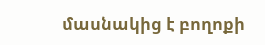մասնակից է բողոքի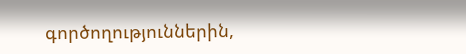գործողություններին,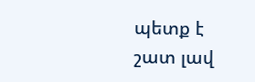պետք է
շատ լավ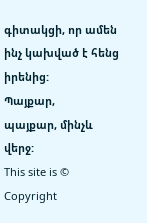գիտակցի, որ ամեն ինչ կախված է հենց իրենից:
Պայքար,
պայքար, մինչև վերջ:
This site is © Copyright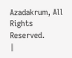Azadakrum, All Rights Reserved.
|